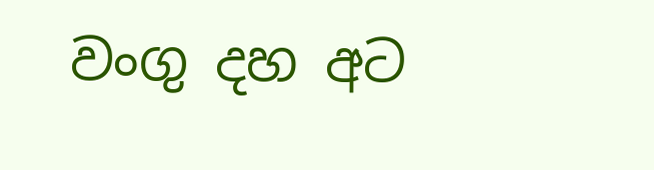වංගු දහ අට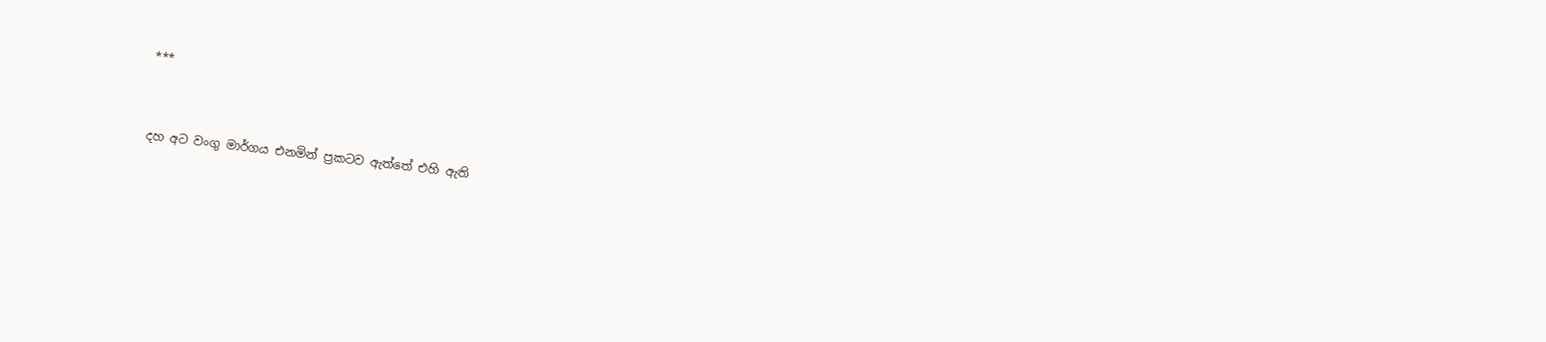***


දහ අට වංගු මාර්ගය එනමින් ප්‍රකටව ඇත්තේ එහි ඇති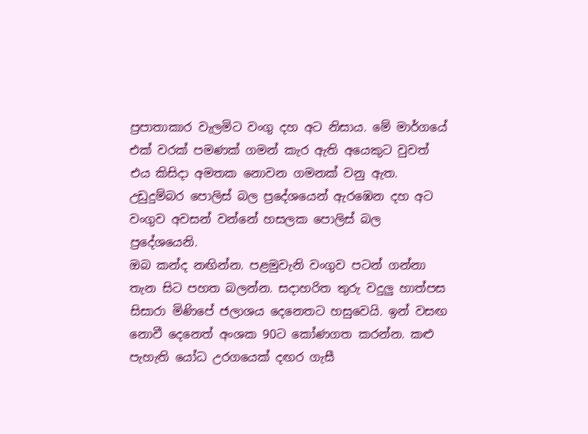ප්‍රපාතාකාර වැලමිට වංගු දහ අට නිසාය. මේ මාර්ගයේ එක් වරක් පමණක් ගමන් කැර ඇති අයෙකුට වුවත් එය කිසිදා අමතක නොවන ගමනක් වනු ඇත. උඩුදුම්බර පොලිස් බල ප්‍රදේශයෙන් ඇරඹෙන දහ අට වංගුව අවසන් වන්නේ හසලක පොලිස් බල ප්‍රදේශයෙනි.
ඔබ කන්ද නඟින්න. පළමුවැනි වංගුව පටන් ගන්නා තැන සිට පහත බලන්න. සදාහරිත තුරු වදුලු හාත්පස සිසාරා මිණිපේ ජලාශය දෙනෙතට හසුවෙයි. ඉන් වසඟ නොවී දෙනෙත් අංශක 90ට කෝණගත කරන්න. කළු පැහැති යෝධ උරගයෙක් දඟර ගැසී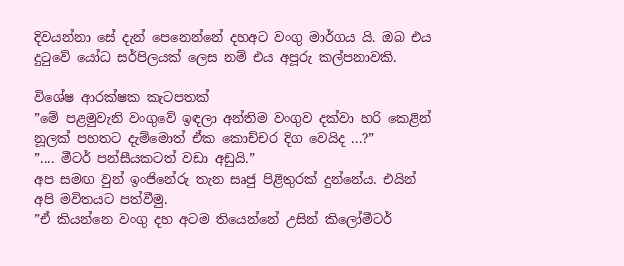දිවයන්නා සේ දැන් පෙනෙන්නේ දහඅට වංගු මාර්ගය යි. ඔබ එය දුටුවේ යෝධ සර්පිලයක් ලෙස නම් එය අපූරු කල්පනාවකි.

විශේෂ ආරක්ෂක කැටපතක්
”මේ පළමුවැනි වංගුවේ ඉඳලා අන්තිම වංගුව දක්වා හරි කෙළින් නූලක් පහතට දැම්මොත් ඒක කොච්චර දිග වෙයිද ...?”
”.... මීටර් පන්සීයකටත් වඩා අඩුයි.”
අප සමඟ වුන් ඉංජිනේරු තැන සෘජු පිළිතුරක් දුන්නේය. එයින් අපි මවිතයට පත්වීමු.
”ඒ කියන්නෙ වංගු දහ අටම තියෙන්නේ උසින් කිලෝමීටර්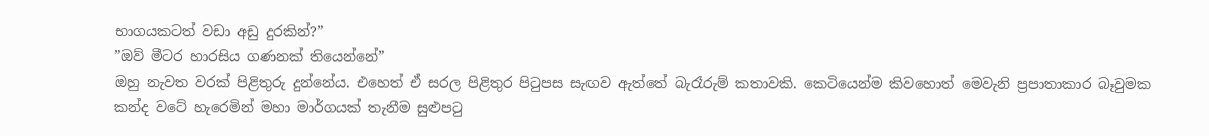භාගයකටත් වඩා අඩු දුරකින්?”
”ඔව් මීටර හාරසිය ගණනක් තියෙන්නේ”
ඔහු නැවත වරක් පිළිතුරු දුන්නේය. එහෙත් ඒ සරල පිළිතුර පිටුපස සැඟව ඇත්තේ බැරෑරුම් කතාවකි. කෙටියෙන්ම කිවහොත් මෙවැනි ප්‍රපාතාකාර බෑවුමක කන්ද වටේ හැරෙමින් මහා මාර්ගයක් තැනීම සුළුපටු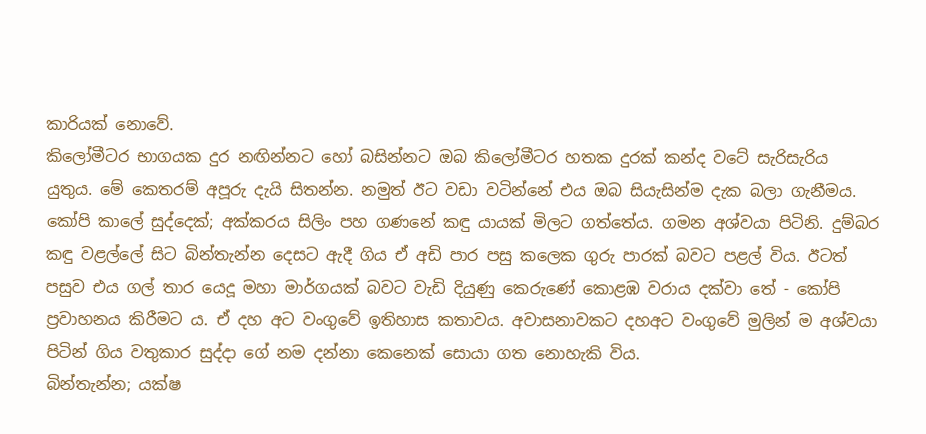කාරියක් නොවේ.
කිලෝමීටර භාගයක දුර නඟින්නට හෝ බසින්නට ඔබ කිලෝමීටර හතක දුරක් කන්ද වටේ සැරිසැරිය යුතුය. මේ කෙතරම් අපූරු දැයි සිතන්න. නමුත් ඊට වඩා වටින්නේ එය ඔබ සියැසින්ම දැක බලා ගැනීමය.
කෝපි කාලේ සුද්දෙක්; අක්කරය සිලිං පහ ගණනේ කඳු යායක් මිලට ගත්තේය. ගමන අශ්වයා පිටිනි. දුම්බර කඳු වළල්ලේ සිට බින්තැන්න දෙසට ඇදී ගිය ඒ අඩි පාර පසු කලෙක ගුරු පාරක් බවට පළල් විය. ඊටත් පසුව එය ගල් තාර යෙදූ මහා මාර්ගයක් බවට වැඩි දියුණු කෙරුණේ කොළඹ වරාය දක්වා තේ - කෝපි ප්‍රවාහනය කිරීමට ය. ඒ දහ අට වංගුවේ ඉතිහාස කතාවය. අවාසනාවකට දහඅට වංගුවේ මුලින් ම අශ්වයා පිටින් ගිය වතුකාර සුද්දා ගේ නම දන්නා කෙනෙක් සොයා ගත නොහැකි විය.
බින්තැන්න; යක්ෂ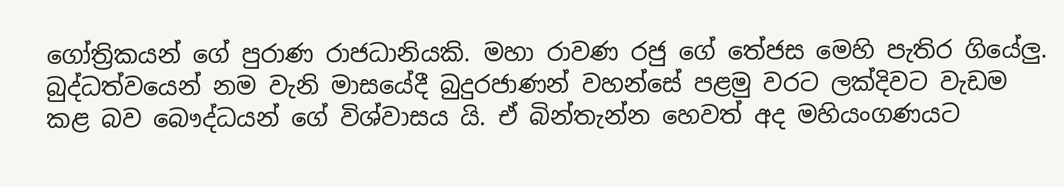ගෝත්‍රිකයන් ගේ පුරාණ රාජධානියකි. මහා රාවණ රජු ගේ තේජස මෙහි පැතිර ගියේලු. බුද්ධත්වයෙන් නම වැනි මාසයේදී බුදුරජාණන් වහන්සේ පළමු වරට ලක්දිවට වැඩම කළ බව බෞද්ධයන් ගේ විශ්වාසය යි. ඒ බින්තැන්න හෙවත් අද මහියංගණයට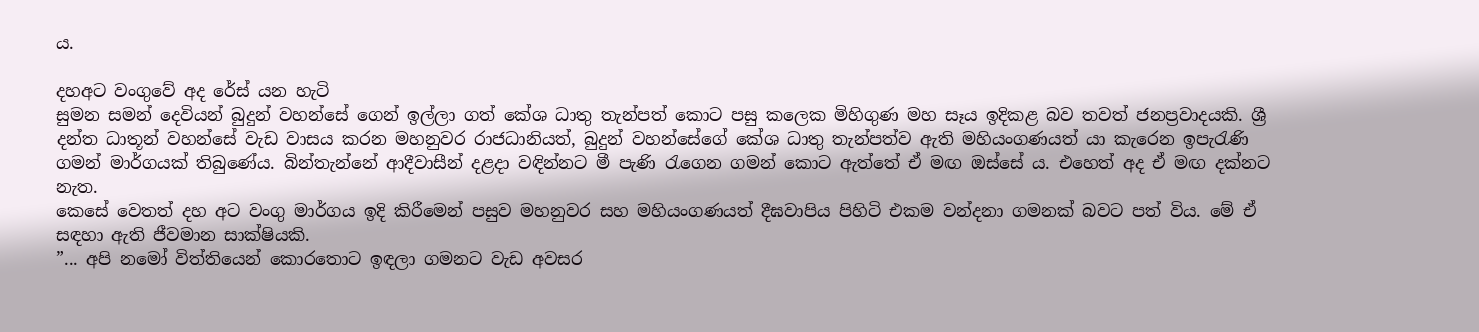ය.

දහඅට වංගුවේ අද රේස් යන හැටි
සුමන සමන් දෙවියන් බුදුන් වහන්සේ ගෙන් ඉල්ලා ගත් කේශ ධාතු තැන්පත් කොට පසු කලෙක මිහිගුණ මහ සෑය ඉදිකළ බව තවත් ජනප්‍රවාදයකි. ශ්‍රී දන්ත ධාතූන් වහන්සේ වැඩ වාසය කරන මහනුවර රාජධානියත්, බුදුන් වහන්සේගේ කේශ ධාතු තැන්පත්ව ඇති මහියංගණයත් යා කැරෙන ඉපැරැණි ගමන් මාර්ගයක් තිබුණේය. බින්තැන්නේ ආදීවාසීන් දළදා වඳින්නට මී පැණි රැගෙන ගමන් කොට ඇත්තේ ඒ මඟ ඔස්සේ ය. එහෙත් අද ඒ මඟ දක්නට නැත.
කෙසේ වෙතත් දහ අට වංගු මාර්ගය ඉදි කිරීමෙන් පසුව මහනුවර සහ මහියංගණයත් දීඝවාපිය පිහිටි එකම වන්දනා ගමනක් බවට පත් විය. මේ ඒ සඳහා ඇති ජීවමාන සාක්ෂියකි.
”... අපි නමෝ විත්තියෙන් කොරතොට ඉඳලා ගමනට වැඩ අවසර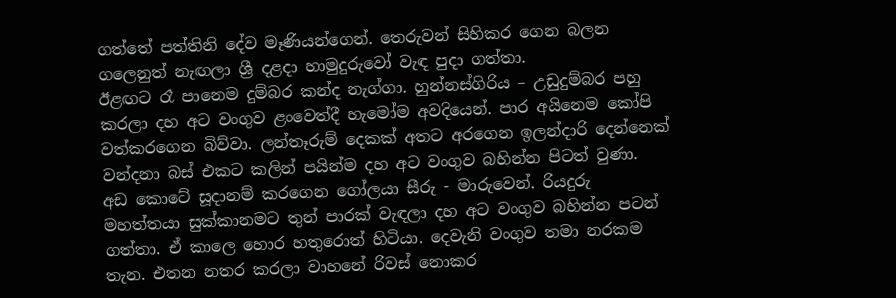ගත්තේ පත්තිනි දේව මෑණියන්ගෙන්. තෙරුවන් සිහිකර ගෙන බලන ගලෙනුත් නැඟලා ශ්‍රී දළදා හාමුදුරුවෝ වැඳ පුදා ගත්තා.
ඊළඟට රෑ පානෙම දුම්බර කන්ද නැග්ගා. හුන්නස්ගිරිය – උඩුදුම්බර පහු කරලා දහ අට වංගුව ළංවෙත්දී හැමෝම අවදියෙන්. පාර අයිනෙම කෝපි වත්කරගෙන බිව්වා. ලන්තෑරුම් දෙකක් අතට අරගෙන ඉලන්දාරි දෙන්නෙක් වන්දනා බස් එකට කලින් පයින්ම දහ අට වංගුව බහින්න පිටත් වුණා.
අඩ කොටේ සූදානම් කරගෙන ගෝලයා සීරු - මාරුවෙන්. රියදුරු මහත්තයා සුක්කානමට තුන් පාරක් වැඳලා දහ අට වංගුව බහින්න පටන් ගත්තා. ඒ කාලෙ හොර හතුරොත් හිටියා. දෙවැනි වංගුව තමා නරකම තැන. එතන නතර කරලා වාහනේ රිවස් නොකර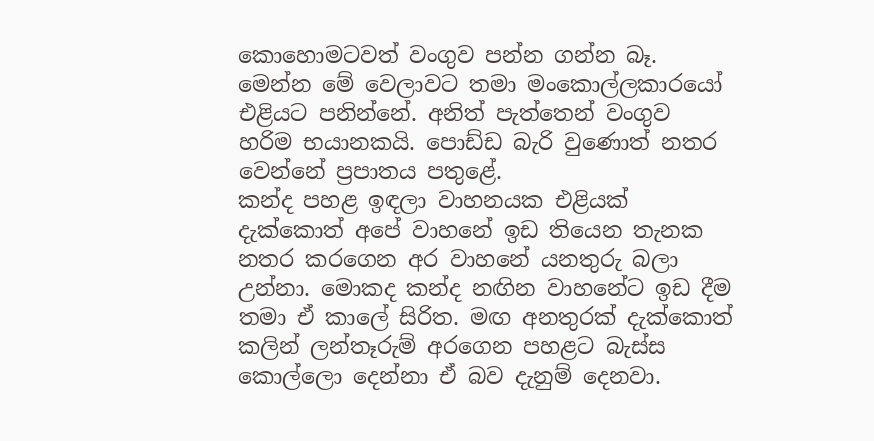කොහොමටවත් වංගුව පන්න ගන්න බෑ. මෙන්න මේ වෙලාවට තමා මංකොල්ලකාරයෝ එළියට පනින්නේ. අනිත් පැත්තෙන් වංගුව හරිම භයානකයි. පොඩ්ඩ බැරි වුණොත් නතර වෙන්නේ ප්‍රපාතය පතුළේ.
කන්ද පහළ ඉඳලා වාහනයක එළියක් දැක්කොත් අපේ වාහනේ ඉඩ තියෙන තැනක නතර කරගෙන අර වාහනේ යනතුරු බලා උන්නා. මොකද කන්ද නඟින වාහනේට ඉඩ දීම තමා ඒ කාලේ සිරිත. මඟ අනතුරක් දැක්කොත් කලින් ලන්තෑරුම් අරගෙන පහළට බැස්ස කොල්ලො දෙන්නා ඒ බව දැනුම් දෙනවා.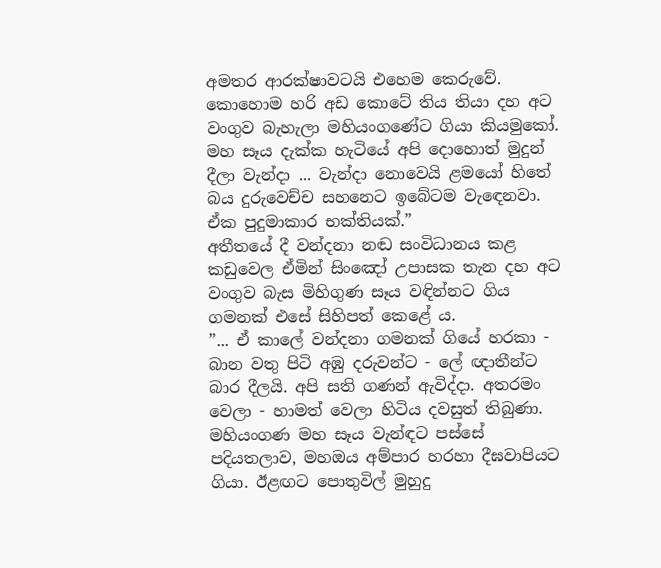අමතර ආරක්ෂාවටයි එහෙම කෙරුවේ. කොහොම හරි අඩ කොටේ තිය තියා දහ අට වංගුව බැහැලා මහියංගණේට ගියා කියමුකෝ. මහ සෑය දැක්ක හැටියේ අපි දොහොත් මුදුන් දීලා වැන්දා ... වැන්දා නොවෙයි ළමයෝ හිතේ බය දුරුවෙච්ච සහනෙට ඉබේටම වැඳෙනවා. ඒක පුදුමාකාර භක්තියක්.”
අතීතයේ දී වන්දනා නඬ සංවිධානය කළ කඩුවෙල ඒමින් සිංඤෝ උපාසක තැන දහ අට වංගුව බැස මිහිගුණ සෑය වඳින්නට ගිය ගමනක් එසේ සිහිපත් කෙළේ ය.
”... ඒ කාලේ වන්දනා ගමනක් ගියේ හරකා - බාන වතු පිටි අඹු දරුවන්ට - ලේ ඥාතීන්ට බාර දීලයි. අපි සති ගණන් ඇවිද්දා. අතරමං වෙලා - හාමත් වෙලා හිටිය දවසුත් තිබුණා. මහියංගණ මහ සෑය වැන්ඳට පස්සේ පදියතලාව, මහඔය අම්පාර හරහා දීඝවාපියට ගියා. ඊළඟට පොතුවිල් මුහුදු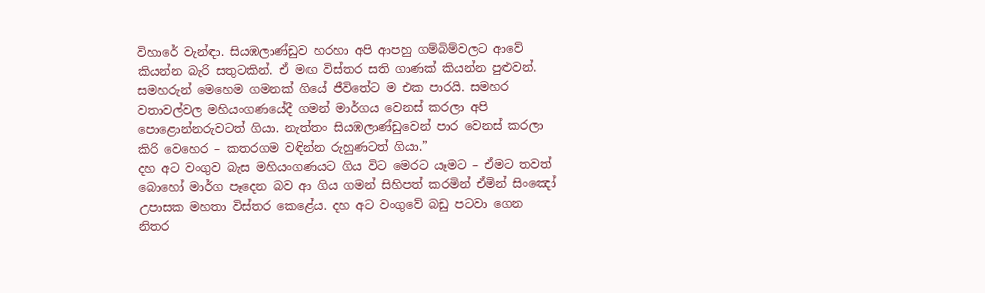විහාරේ වැන්ඳා. සියඹලාණ්ඩුව හරහා අපි ආපහු ගම්බිම්වලට ආවේ කියන්න බැරි සතුටකින්. ඒ මඟ විස්තර සති ගාණක් කියන්න පුළුවන්.
සමහරුන් මෙහෙම ගමනක් ගියේ ජීවිතේට ම එක පාරයි. සමහර වතාවල්වල මහියංගණයේදී ගමන් මාර්ගය වෙනස් කරලා අපි පොළොන්නරුවටත් ගියා. නැත්තං සියඹලාණ්ඩුවෙන් පාර වෙනස් කරලා කිරි වෙහෙර – කතරගම වඳින්න රුහුණටත් ගියා.”
දහ අට වංගුව බැස මහියංගණයට ගිය විට මෙරට යෑමට – ඒමට තවත් බොහෝ මාර්ග පෑදෙන බව ආ ගිය ගමන් සිහිපත් කරමින් ඒමින් සිංඤෝ උපාසක මහතා විස්තර කෙළේය. දහ අට වංගුවේ බඩු පටවා ගෙන නිතර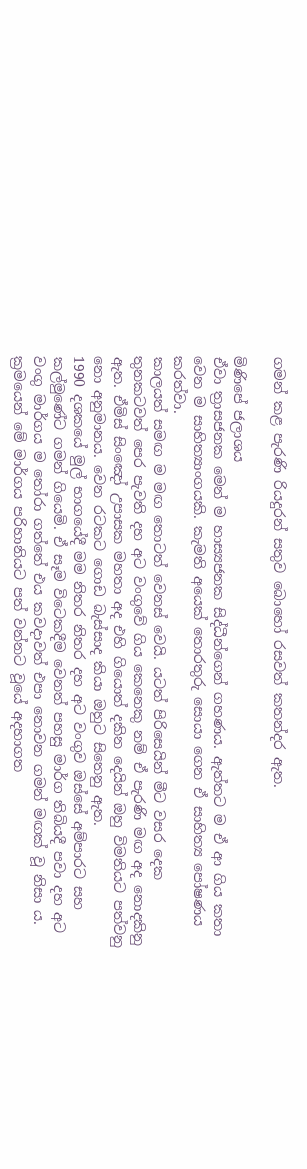ගමන් කළ පැරණි රියදුරන් සතුව බොහෝ රසවත් කතන්දර ඇත.

මිණිපේ ජලාශය
ඒවා ත්‍රාසජනක මෙන් ම හාස්‍යජනක සිද්ධීන්ගෙන් ගහණය. ඇත්තට ම ඒ ආ ගිය කතා වෙන ම සාහිත්‍යාංගයකි. කැමති අයෙක් තොරතුරු සොයා ගෙන ඒ සාහිත්‍ය පෝෂණය කරත්වා.
කාලයත් සමඟ ම මඟ තොටත් වෙනස් වෙයි. යටත් පිරිසෙයින් මීට වසර දෙක තුනකටවත් පෙර පැවති දහ අට වංගුවේ ගිය කෙනෙකු නම් ඒ පැරණි මඟ අද නොදකිනු ඇත. ඒමිස් සිංඤෝ උපාසක මහතා අද එහි ගියොත් දකින දෙයින් ඔහු විමතියට පත්වනු නො අනුමානය. වෙන රටකට ගොඩ බැස්සාද කියා ඔහුට සිතෙනු ඇත.
1990 දශකයේ මුල් භාගයේදී මම නිතර නිතර දහ අට වංගුව ඔස්සේ අම්පාරට සහ කල්මුණේට ගමන් ගියෙමි. ඒ සෑම විටෙකදීම වෙනත් පහසු මාර්ග තිබියදී පවා දහ අට වංගු මාර්ගය ම තෝරා ගත්තේ එය කවදාවත් එපා නොවන ගමන් මඟක් වූ නිසා ය.
ක්‍රමයෙන් මේ මාර්ගය පරිහානියට පත් වන්නට වූයේ අදහාගත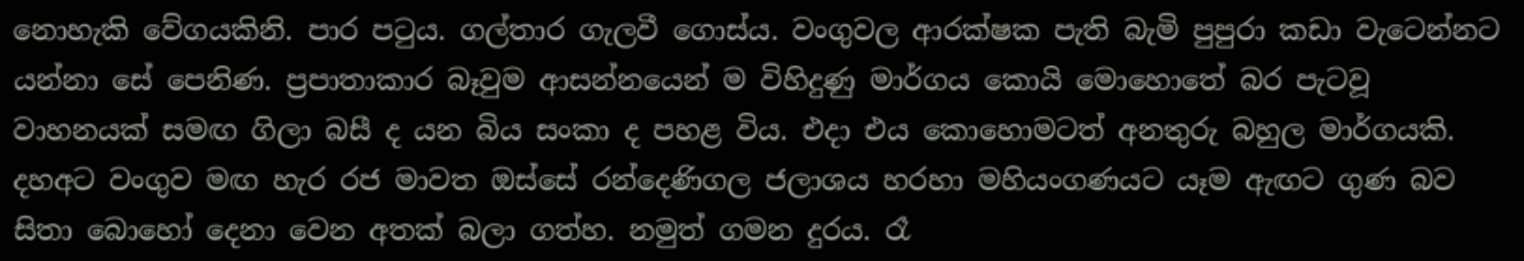නොහැකි වේගයකිනි. පාර පටුය. ගල්තාර ගැලවී ගොස්ය. වංගුවල ආරක්ෂක පැති බැමි පුපුරා කඩා වැටෙන්නට යන්නා සේ පෙනිණ. ප්‍රපාතාකාර බෑවුම ආසන්නයෙන් ම විහිදුණු මාර්ගය කොයි මොහොතේ බර පැටවූ වාහනයක් සමඟ ගිලා බසී ද යන බිය සංකා ද පහළ විය. එදා එය කොහොමටත් අනතුරු බහුල මාර්ගයකි.
දහඅට වංගුව මඟ හැර රජ මාවත ඔස්සේ රන්දෙණිගල ජලාශය හරහා මහියංගණයට යෑම ඇඟට ගුණ බව සිතා බොහෝ දෙනා වෙන අතක් බලා ගත්හ. නමුත් ගමන දුරය. රෑ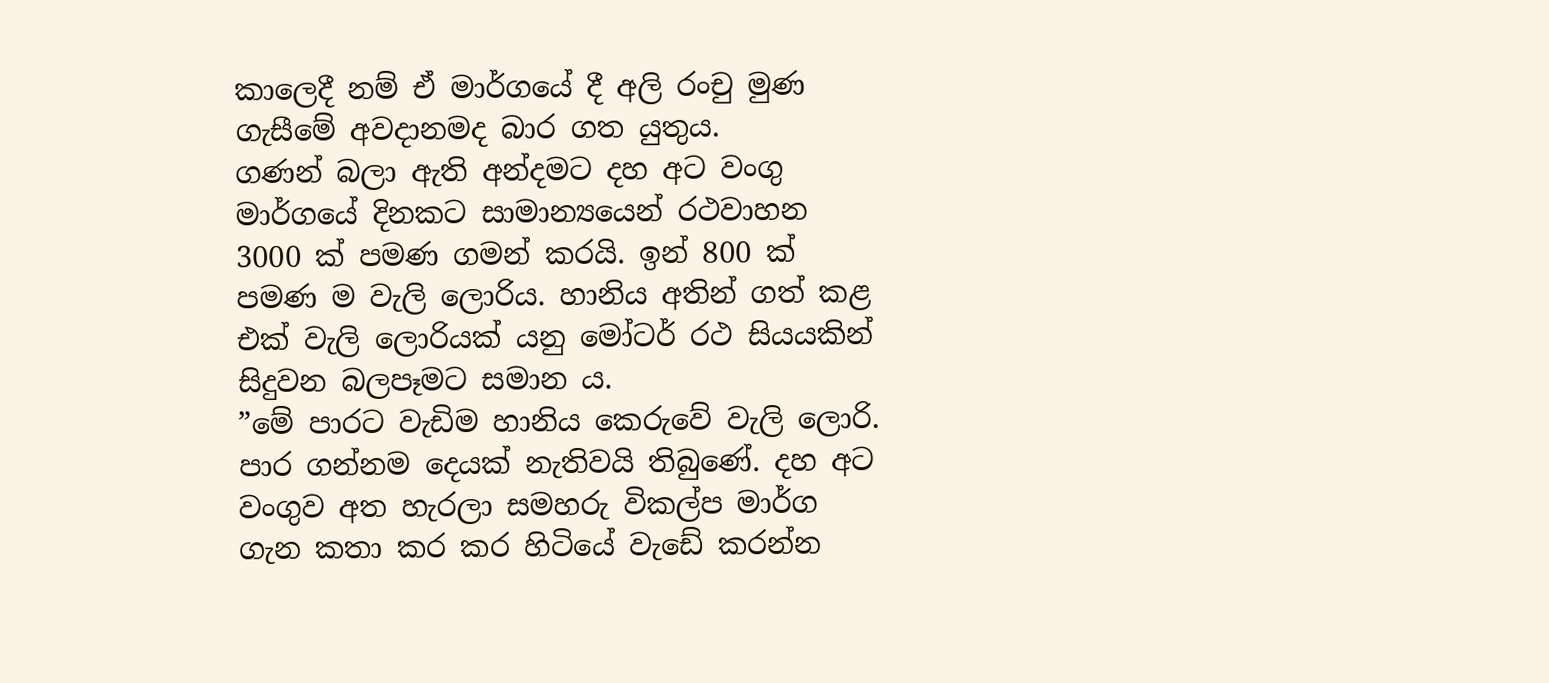කාලෙදී නම් ඒ මාර්ගයේ දී අලි රංචු මුණ ගැසීමේ අවදානමද බාර ගත යුතුය.
ගණන් බලා ඇති අන්දමට දහ අට වංගු මාර්ගයේ දිනකට සාමාන්‍යයෙන් රථවාහන 3000 ක් පමණ ගමන් කරයි. ඉන් 800 ක් පමණ ම වැලි ලොරිය. හානිය අතින් ගත් කළ එක් වැලි ලොරියක් යනු මෝටර් රථ සියයකින් සිදුවන බලපෑමට සමාන ය.
”මේ පාරට වැඩිම හානිය කෙරුවේ වැලි ලොරි. පාර ගන්නම දෙයක් නැතිවයි තිබුණේ. දහ අට වංගුව අත හැරලා සමහරු විකල්ප මාර්ග ගැන කතා කර කර හිටියේ වැඩේ කරන්න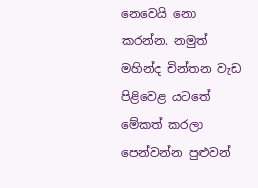නෙවෙයි නො කරන්න. නමුත් මහින්ද චින්තන වැඩ පිළිවෙළ යටතේ මේකත් කරලා පෙන්වන්න පුළුවන්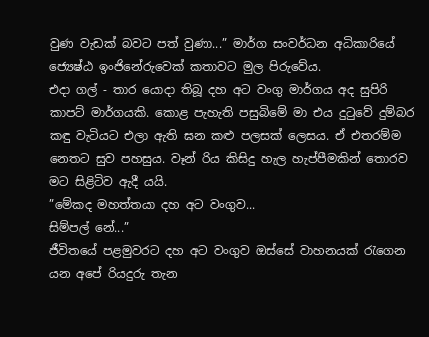වුණ වැඩක් බවට පත් වුණා...” මාර්ග සංවර්ධන අධිකාරියේ ජ්‍යෙෂ්ඨ ඉංජිනේරුවෙක් කතාවට මුල පිරුවේය.
එදා ගල් - තාර යොදා තිබූ දහ අට වංගු මාර්ගය අද සුපිරි කාපට් මාර්ගයකි. කොළ පැහැති පසුබිමේ මා එය දුටුවේ දුම්බර කඳු වැටියට එලා ඇති ඝන කළු පලසක් ලෙසය. ඒ එතරම්ම නෙතට සුව පහසුය. වෑන් රිය කිසිදු හැල හැප්පීමකින් තොරව මට සිළිටිව ඇදී යයි.
”මේකද මහත්තයා දහ අට වංගුව...
සිම්පල් නේ...”
ජීවිතයේ පළමුවරට දහ අට වංගුව ඔස්සේ වාහනයක් රැගෙන යන අපේ රියදුරු තැන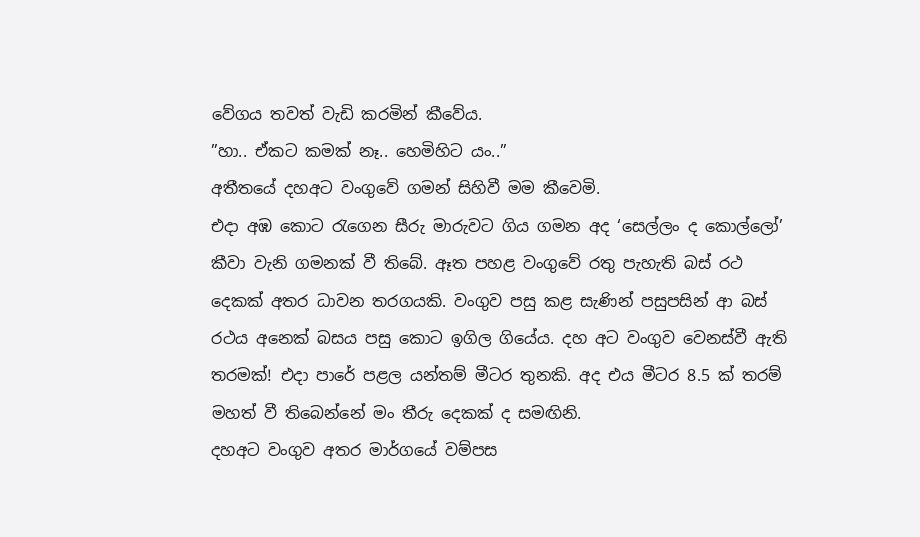වේගය තවත් වැඩි කරමින් කීවේය.
”හා.. ඒකට කමක් නෑ.. හෙමිහිට යං..”
අතීතයේ දහඅට වංගුවේ ගමන් සිහිවී මම කීවෙමි.
එදා අඹ කොට රැගෙන සීරු මාරුවට ගිය ගමන අද ‘සෙල්ලං ද කොල්ලෝ’ කීවා වැනි ගමනක් වී තිබේ. ඈත පහළ වංගුවේ රතු පැහැති බස් රථ දෙකක් අතර ධාවන තරගයකි. වංගුව පසු කළ සැණින් පසුපසින් ආ බස් රථය අනෙක් බසය පසු කොට ඉගිල ගියේය. දහ අට වංගුව වෙනස්වී ඇති තරමක්! එදා පාරේ පළල යන්තම් මීටර තුනකි. අද එය මීටර 8.5 ක් තරම් මහත් වී තිබෙන්නේ මං තීරු දෙකක් ද සමඟිනි.
දහඅට වංගුව අතර මාර්ගයේ වම්පස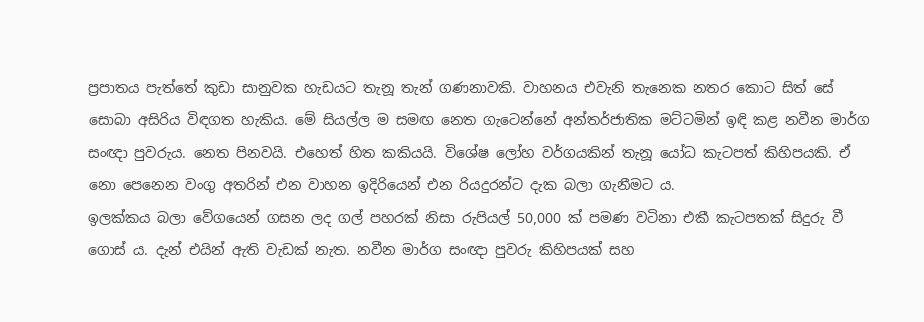ප්‍රපාතය පැත්තේ කුඩා සානුවක හැඩයට තැනූ තැන් ගණනාවකි. වාහනය එවැනි තැනෙක නතර කොට සිත් සේ සොබා අසිරිය විඳගත හැකිය. මේ සියල්ල ම සමඟ නෙත ගැටෙන්නේ අන්තර්ජාතික මට්ටමින් ඉඳි කළ නවීන මාර්ග සංඥා පුවරුය. නෙත පිනවයි. එහෙත් හිත කකියයි. විශේෂ ලෝහ වර්ගයකින් තැනූ යෝධ කැටපත් කිහිපයකි. ඒ නො පෙනෙන වංගු අතරින් එන වාහන ඉදිරියෙන් එන රියදුරන්ට දැක බලා ගැනීමට ය.
ඉලක්කය බලා වේගයෙන් ගසන ලද ගල් පහරක් නිසා රුපියල් 50,000 ක් පමණ වටිනා එකී කැටපතක් සිදුරු වී ගොස් ය. දැන් එයින් ඇති වැඩක් නැත. නවීන මාර්ග සංඥා පුවරු කිහිපයක් සහ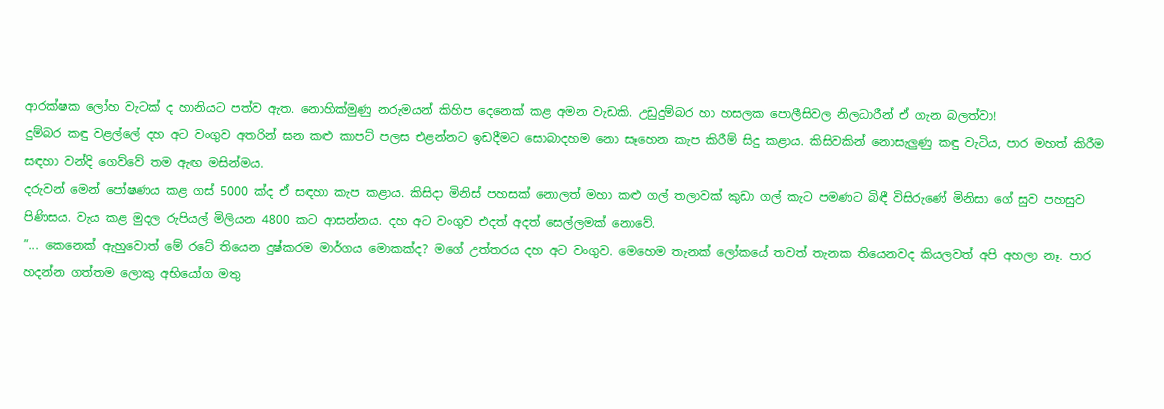ආරක්ෂක ලෝහ වැටක් ද හානියට පත්ව ඇත. නොහික්මුණු නරුමයන් කිහිප දෙනෙක් කළ අමන වැඩකි. උඩුදුම්බර හා හසලක පොලීසිවල නිලධාරීන් ඒ ගැන බලත්වා!
දුම්බර කඳු වළල්ලේ දහ අට වංගුව අතරින් ඝන කළු කාපට් පලස එළන්නට ඉඩදීමට සොබාදහම නො සෑහෙන කැප කිරීම් සිදු කළාය. කිසිවකින් නොසැලුණු කඳු වැටිය, පාර මහත් කිරීම සඳහා වන්දි ගෙව්වේ තම ඇඟ මසින්මය.
දරුවන් මෙන් පෝෂණය කළ ගස් 5000 ක්ද ඒ සඳහා කැප කළාය. කිසිදා මිනිස් පහසක් නොලත් මහා කළු ගල් තලාවක් කුඩා ගල් කැට පමණට බිඳී විසිරුණේ මිනිසා ගේ සුව පහසුව පිණිසය. වැය කළ මුදල රුපියල් මිලියන 4800 කට ආසන්නය. දහ අට වංගුව එදත් අදත් සෙල්ලමක් නොවේ.
”... කෙනෙක් ඇහුවොත් මේ රටේ තියෙන දුෂ්කරම මාර්ගය මොකක්ද? මගේ උත්තරය දහ අට වංගුව. මෙහෙම තැනක් ලෝකයේ තවත් තැනක තියෙනවද කියලවත් අපි අහලා නෑ. පාර හදන්න ගත්තම ලොකු අභියෝග මතු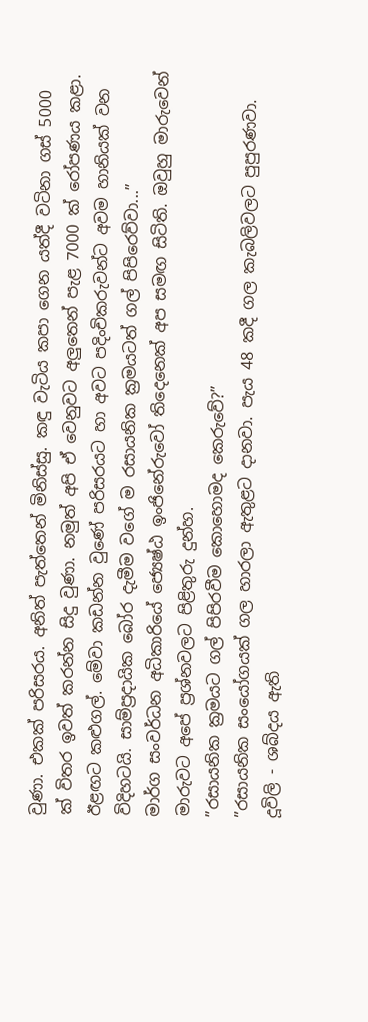වුණා. එකක් පරිසරය. අනිත් පැත්තෙන් මිනිස්සු. කඳු වැටිය කපා ගෙන යත්දී වටිනා ගස් 5000 ක් විතර ඉවත් කරන්න සිදු වුණා. නමුත් අපි ඒ වෙනුවට අලුතෙන් පැළ 7000 ක් රෝපණය කළා. ඊළඟට කළුගල්. මේවා කඩන්න වුණේ පරිසරයට හා අවට පදිංචිකරුවන්ට අවම හානියක් වන විදිහටයි. සාම්ප්‍රදායික බෝර දැමීම වගේ ම රසායනික ක්‍රමයටත් ගල් පිපිරෙව්වා...”
මාර්ග සංවර්ධන අධිකාරියේ ජ්‍යෙෂ්ඨ ඉංජිනේරුවෝ තිදෙනෙක් අප සමඟ සිටිති. ඔවුහු මාරුවෙන් මාරුවට අපේ ප්‍රශ්නවලට පිළිතුරු දුන්හ.
”රසායනික ක්‍රමයට ගල් පිපිරවීම කොහොමද කෙරුවේ?”
”රසායනික සංයෝගයක් ගල හාරලා ඇතුළට දානවා. පැය 48 කදී ගල කැබලිවලට පුපුරණවා. දූවිලි - ශබ්දය ඇති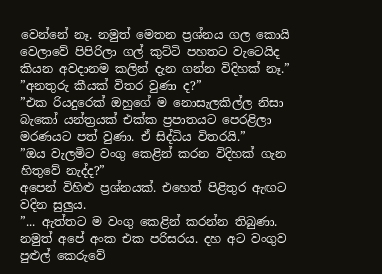වෙන්නේ නෑ. නමුත් මෙතන ප්‍රශ්නය ගල කොයි වෙලාවේ පිපිරිලා ගල් කුට්ටි පහතට වැටෙයිද කියන අවදානම කලින් දැන ගන්න විදිහක් නෑ.”
”අනතුරු කීයක් විතර වුණා ද?”
”එක රියදුරෙක් ඔහුගේ ම නොසැලකිල්ල නිසා බැකෝ යන්ත්‍රයක් එක්ක ප්‍රපාතයට පෙරළිලා මරණයට පත් වුණා. ඒ සිද්ධිය විතරයි.”
”ඔය වැලමිට වංගු කෙළින් කරන විදිහක් ගැන හිතුවේ නැද්ද?”
අපෙන් විහිළු ප්‍රශ්නයක්. එහෙත් පිළිතුර ඇඟට වදින සුලුය.
”... ඇත්තට ම වංගු කෙළින් කරන්න තිබුණා. නමුත් අපේ අංක එක පරිසරය. දහ අට වංගුව පුළුල් කෙරුවේ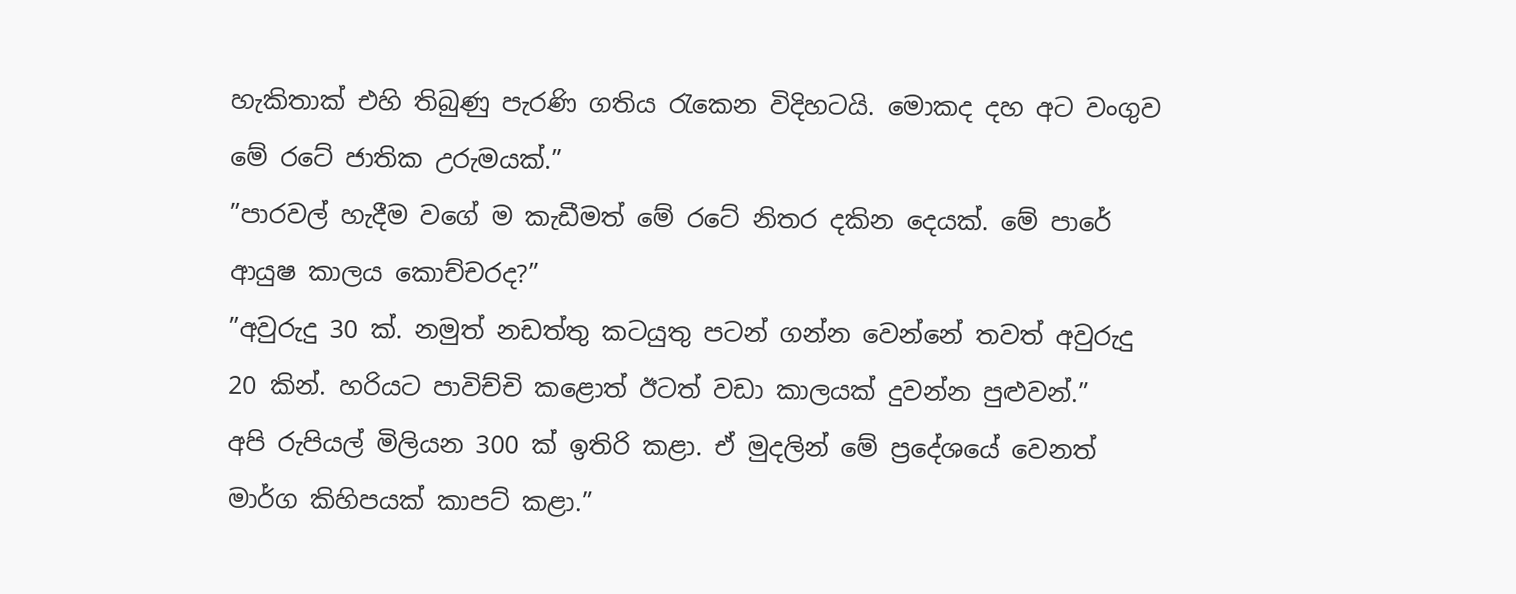හැකිතාක් එහි තිබුණු පැරණි ගතිය රැකෙන විදිහටයි. මොකද දහ අට වංගුව මේ රටේ ජාතික උරුමයක්.”
”පාරවල් හැදීම වගේ ම කැඩීමත් මේ රටේ නිතර දකින දෙයක්. මේ පාරේ ආයුෂ කාලය කොච්චරද?”
”අවුරුදු 30 ක්. නමුත් නඩත්තු කටයුතු පටන් ගන්න වෙන්නේ තවත් අවුරුදු 20 කින්. හරියට පාවිච්චි කළොත් ඊටත් වඩා කාලයක් දුවන්න පුළුවන්.”
අපි රුපියල් මිලියන 300 ක් ඉතිරි කළා. ඒ මුදලින් මේ ප්‍රදේශයේ වෙනත් මාර්ග කිහිපයක් කාපට් කළා.”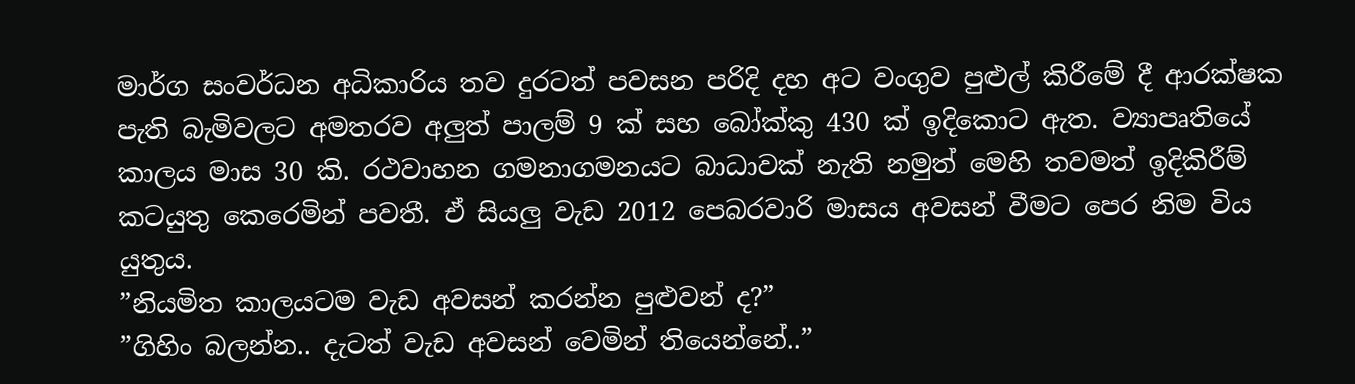මාර්ග සංවර්ධන අධිකාරිය තව දුරටත් පවසන පරිදි දහ අට වංගුව පුළුල් කිරීමේ දී ආරක්ෂක පැති බැමිවලට අමතරව අලුත් පාලම් 9 ක් සහ බෝක්කු 430 ක් ඉදිකොට ඇත. ව්‍යාපෘතියේ කාලය මාස 30 කි. රථවාහන ගමනාගමනයට බාධාවක් නැති නමුත් මෙහි තවමත් ඉදිකිරීම් කටයුතු කෙරෙමින් පවතී. ඒ සියලු වැඩ 2012 පෙබරවාරි මාසය අවසන් වීමට පෙර නිම විය යුතුය.
”නියමිත කාලයටම වැඩ අවසන් කරන්න පුළුවන් ද?”
”ගිහිං බලන්න.. දැටත් වැඩ අවසන් වෙමින් තියෙන්නේ..”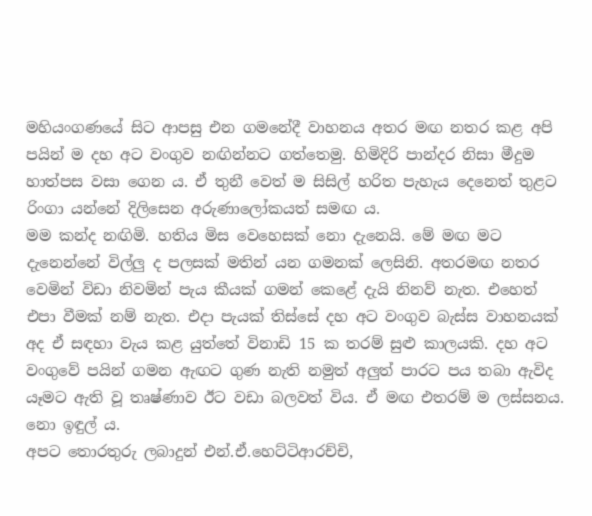මහියංගණයේ සිට ආපසු එන ගමනේදී වාහනය අතර මඟ නතර කළ අපි පයින් ම දහ අට වංගුව නඟින්නට ගත්තෙමු. හිමිදිරි පාන්දර නිසා මීදුම හාත්පස වසා ගෙන ය. ඒ තුනී වෙත් ම සිසිල් හරිත පැහැය දෙනෙත් තුළට රිංගා යන්නේ දිලිසෙන අරුණාලෝකයත් සමඟ ය.
මම කන්ද නඟිමි. හතිය මිස වෙහෙසක් නො දැනෙයි. මේ මඟ මට දැනෙන්නේ විල්ලු ද පලසක් මතින් යන ගමනක් ලෙසිනි. අතරමඟ නතර වෙමින් විඩා නිවමින් පැය කීයක් ගමන් කෙළේ දැයි නිනව් නැත. එහෙත් එපා වීමක් නම් නැත. එදා පැයක් තිස්සේ දහ අට වංගුව බැස්ස වාහනයක් අද ඒ සඳහා වැය කළ යුත්තේ විනාඩි 15 ක තරම් සුළු කාලයකි. දහ අට වංගුවේ පයින් ගමන ඇඟට ගුණ නැති නමුත් අලුත් පාරට පය තබා ඇවිද යෑමට ඇති වූ තෘෂ්ණාව ඊට වඩා බලවත් විය. ඒ මඟ එතරම් ම ලස්සනය. නො ඉඳුල් ය.
අපට තොරතුරු ලබාදුන් එන්.ඒ.හෙට්ටිආරච්චි,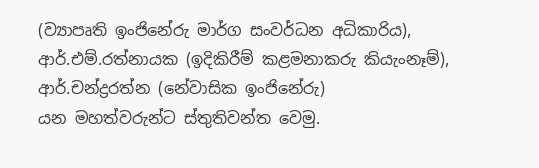(ව්‍යාපෘති ඉංජිනේරු මාර්ග සංවර්ධන අධිකාරිය), ආර්.එම්.රත්නායක (ඉදිකිරීම් කළමනාකරු කියැංනෑම්), ආර්.චන්ද්‍රරත්න (නේවාසික ඉංජිනේරු)
යන මහත්වරුන්ට ස්තුතිවන්ත වෙමු.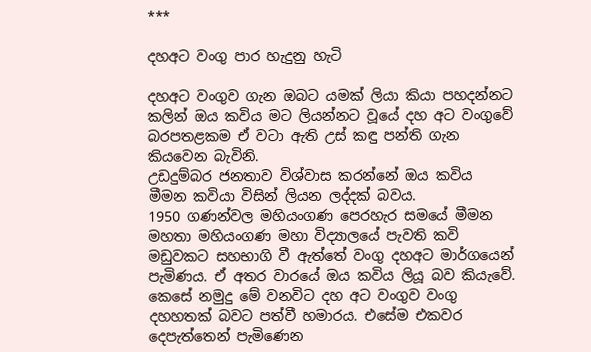***

දහඅට වංගු පාර හැදුනු හැටි

දහඅට වංගුව ගැන ඔබට යමක් ලියා කියා පහදන්නට කලින් ඔය කවිය මට ලියන්නට වූයේ දහ අට වංගුවේ බරපතළකම ඒ වටා ඇති උස් කඳු පන්ති ගැන කියවෙන බැවිනි.
උඩදුම්බර ජනතාව විශ්වාස කරන්නේ ඔය කවිය මීමන කවියා විසින් ලියන ලද්දක් බවය.
1950 ගණන්වල මහියංගණ පෙරහැර සමයේ මීමන මහතා මහියංගණ මහා විද්‍යාලයේ පැවති කවි මඩුවකට සහභාගි වී ඇත්තේ වංගු දහඅට මාර්ගයෙන් පැමිණය. ඒ අතර වාරයේ ඔය කවිය ලියූ බව කියැවේ.
කෙසේ නමුදු මේ වනවිට දහ අට වංගුව වංගු දහහතක් බවට පත්වී හමාරය. එසේම එකවර දෙපැත්තෙන් පැමිණෙන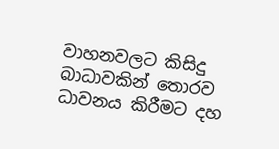වාහනවලට කිසිදු බාධාවකින් තොරව ධාවනය කිරීමට දහ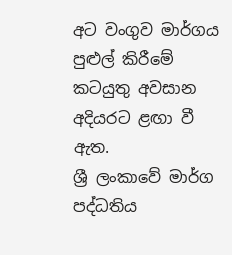අට වංගුව මාර්ගය පුළුල් කිරීමේ කටයුතු අවසාන අදියරට ළඟා වී ඇත.
ශ්‍රී ලංකාවේ මාර්ග පද්ධතිය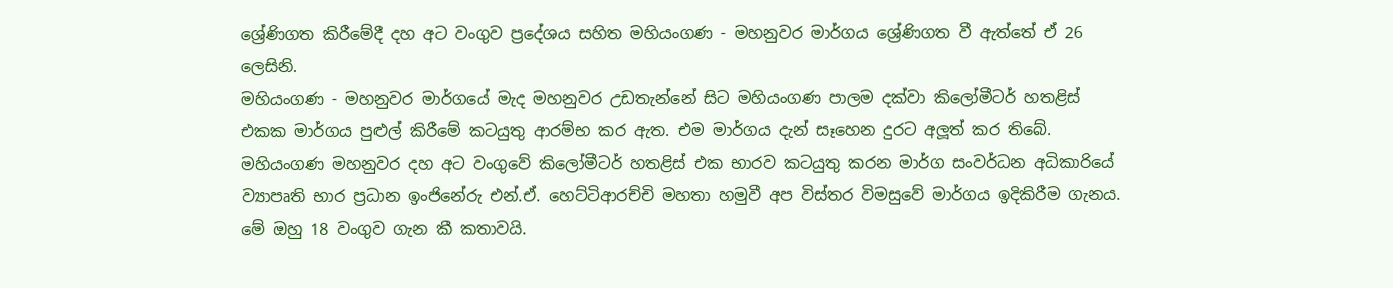ශ්‍රේණිගත කිරීමේදී දහ අට වංගුව ප්‍රදේශය සහිත මහියංගණ - මහනුවර මාර්ගය ශ්‍රේණිගත වී ඇත්තේ ඒ 26 ලෙසිනි.
මහියංගණ - මහනුවර මාර්ගයේ මැද මහනුවර උඩතැන්නේ සිට මහියංගණ පාලම දක්වා කිලෝමීටර් හතළිස් එකක මාර්ගය පුළුල් කිරීමේ කටයුතු ආරම්භ කර ඇත. එම මාර්ගය දැන් සෑහෙන දුරට අලූත් කර තිබේ.
මහියංගණ මහනුවර දහ අට වංගුවේ කිලෝමීටර් හතළිස් එක භාරව කටයුතු කරන මාර්ග සංවර්ධන අධිකාරියේ ව්‍යාපෘති භාර ප්‍රධාන ඉංජිනේරු එන්.ඒ. හෙට්ටිආරච්චි මහතා හමුවී අප විස්තර විමසුවේ මාර්ගය ඉදිකිරීම ගැනය.
මේ ඔහු 18 වංගුව ගැන කී කතාවයි.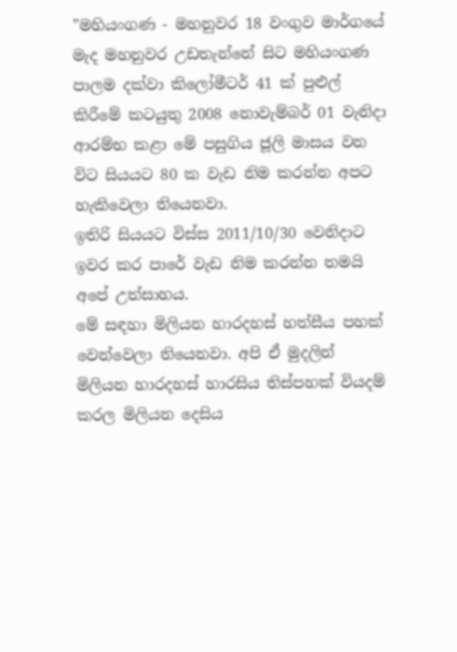”මහියංගණ - මහනුවර 18 වංගුව මාර්ගයේ මැද මහනුවර උඩතැන්නේ සිට මහියංගණ පාලම දක්වා කිලෝමීටර් 41 ක් පුළුල් කිරීමේ කටයුතු 2008 නොවැම්බර් 01 වැනිදා ආරම්භ කළා මේ පසුගිය ජූලි මාසය වන විට සියයට 80 ක වැඩ නිම කරන්න අපට හැකිවෙලා තියෙනවා.
ඉතිරි සියයට විස්ස 2011/10/30 වෙනිදාට ඉවර කර පාරේ වැඩ නිම කරන්න තමයි අපේ උත්සාහය.
මේ සඳහා මිලියන හාරදහස් හත්සීය පහක් වෙන්වෙලා තියෙනවා. අපි ඒ මුදලින් මිලියන හාරදහස් හාරසිය තිස්පහක් වියදම් කරල මිලියන දෙසිය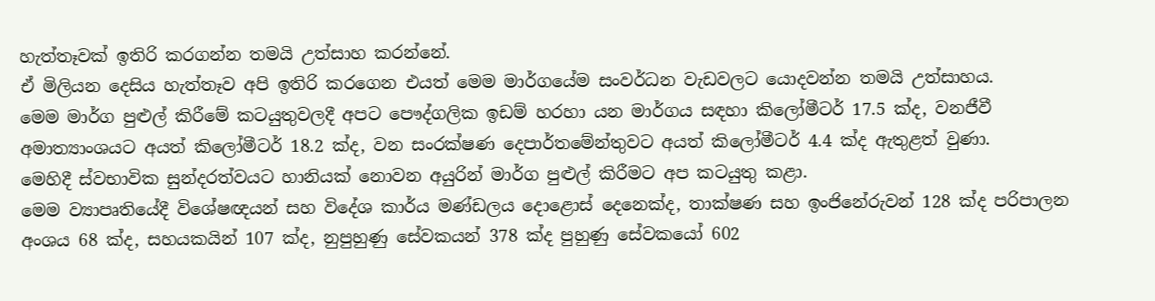හැත්තෑවක් ඉතිරි කරගන්න තමයි උත්සාහ කරන්නේ.
ඒ මිලියන දෙසිය හැත්තෑව අපි ඉතිරි කරගෙන එයත් මෙම මාර්ගයේම සංවර්ධන වැඩවලට යොදවන්න තමයි උත්සාහය.
මෙම මාර්ග පුළුල් කිරීමේ කටයුතුවලදී අපට පෞද්ගලික ඉඩම් හරහා යන මාර්ගය සඳහා කිලෝමීටර් 17.5 ක්ද, වනජීවී අමාත්‍යාංශයට අයත් කිලෝමීටර් 18.2 ක්ද, වන සංරක්ෂණ දෙපාර්තමේන්තුවට අයත් කිලෝමීටර් 4.4 ක්ද ඇතුළත් වුණා.
මෙහිදී ස්වභාවික සුන්දරත්වයට හානියක් නොවන අයුරින් මාර්ග පුළුල් කිරීමට අප කටයුතු කළා.
මෙම ව්‍යාපෘතියේදී විශේෂඥයන් සහ විදේශ කාර්ය මණ්ඩලය දොළොස් දෙනෙක්ද, තාක්ෂණ සහ ඉංජිනේරුවන් 128 ක්ද පරිපාලන අංශය 68 ක්ද, සහයකයින් 107 ක්ද, නුපුහුණු සේවකයන් 378 ක්ද පුහුණු සේවකයෝ 602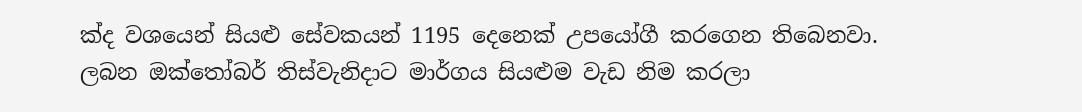ක්ද වශයෙන් සියළු සේවකයන් 1195 දෙනෙක් උපයෝගී කරගෙන තිබෙනවා.
ලබන ඔක්තෝබර් තිස්වැනිදාට මාර්ගය සියළුම වැඩ නිම කරලා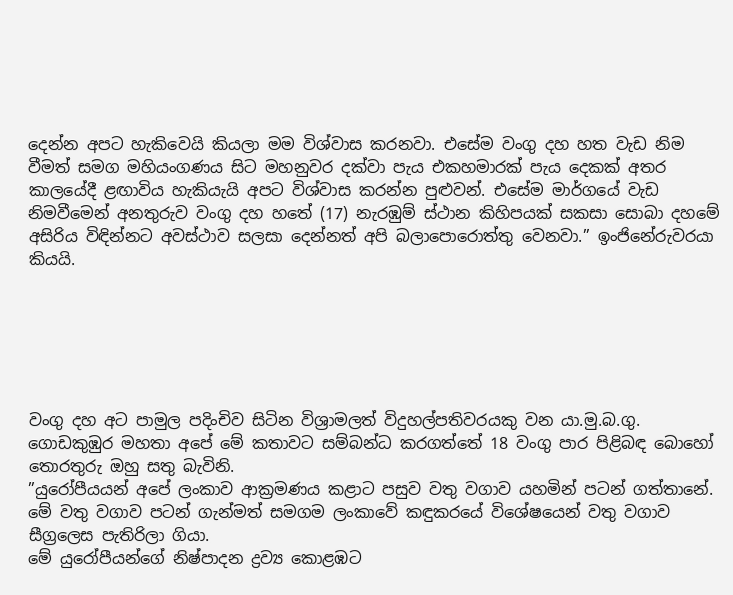දෙන්න අපට හැකිවෙයි කියලා මම විශ්වාස කරනවා. එසේම වංගු දහ හත වැඩ නිම වීමත් සමග මහියංගණය සිට මහනුවර දක්වා පැය එකහමාරක් පැය දෙකක් අතර කාලයේදී ළඟාවිය හැකියැයි අපට විශ්වාස කරන්න පුළුවන්. එසේම මාර්ගයේ වැඩ නිමවීමෙන් අනතුරුව වංගු දහ හතේ (17) නැරඹුම් ස්ථාන කිහිපයක් සකසා සොබා දහමේ අසිරිය විඳින්නට අවස්ථාව සලසා දෙන්නත් අපි බලාපොරොත්තු වෙනවා.” ඉංජිනේරුවරයා කියයි.






වංගු දහ අට පාමුල පදිංචිව සිටින විශ්‍රාමලත් විදුහල්පතිවරයකු වන යා.මු.බ.ගු. ගොඩකුඹුර මහතා අපේ මේ කතාවට සම්බන්ධ කරගත්තේ 18 වංගු පාර පිළිබඳ බොහෝ තොරතුරු ඔහු සතු බැවිනි.
”යුරෝපීයයන් අපේ ලංකාව ආක්‍රමණය කළාට පසුව වතු වගාව යහමින් පටන් ගත්තානේ. මේ වතු වගාව පටන් ගැන්මත් සමගම ලංකාවේ කඳුකරයේ විශේෂයෙන් වතු වගාව සීග්‍රලෙස පැතිරිලා ගියා.
මේ යුරෝපීයන්ගේ නිෂ්පාදන ද්‍රව්‍ය කොළඹට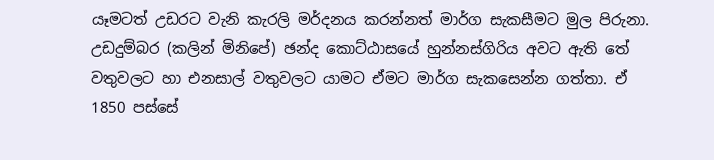යෑමටත් උඩරට වැනි කැරලි මර්දනය කරන්නත් මාර්ග සැකසීමට මුල පිරුනා.
උඩදුම්බර (කලින් මිනිපේ) ඡන්ද කොට්ඨාසයේ හුන්නස්ගිරිය අවට ඇති තේ වතුවලට හා එනසාල් වතුවලට යාමට ඒමට මාර්ග සැකසෙන්න ගත්තා. ඒ 1850 පස්සේ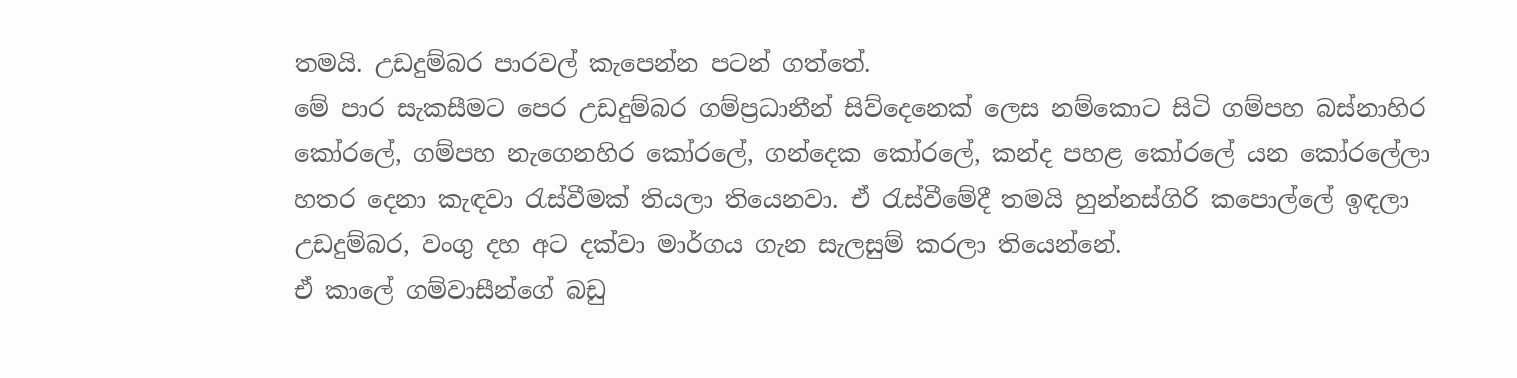තමයි. උඩදුම්බර පාරවල් කැපෙන්න පටන් ගත්තේ.
මේ පාර සැකසීමට පෙර උඩදුම්බර ගම්ප්‍රධානීන් සිව්දෙනෙක් ලෙස නම්කොට සිටි ගම්පහ බස්නාහිර කෝරලේ, ගම්පහ නැගෙනහිර කෝරලේ, ගන්දෙක කෝරලේ, කන්ද පහළ කෝරලේ යන කෝරලේලා හතර දෙනා කැඳවා රැස්වීමක් තියලා තියෙනවා. ඒ රැස්වීමේදී තමයි හුන්නස්ගිරි කපොල්ලේ ඉඳලා උඩදුම්බර, වංගු දහ අට දක්වා මාර්ගය ගැන සැලසුම් කරලා තියෙන්නේ.
ඒ කාලේ ගම්වාසීන්ගේ බඩු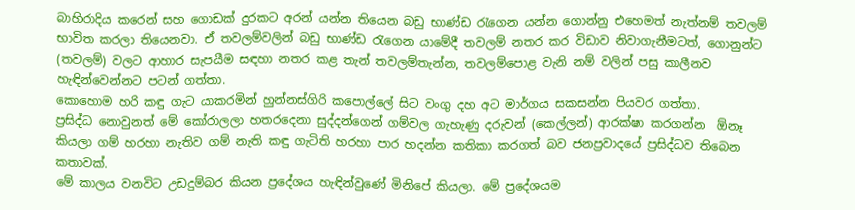බාහිරාදිය කරෙන් සහ ගොඩක් දුරකට අරන් යන්න තියෙන බඩු භාණ්ඩ රැගෙන යන්න ගොන්නු එහෙමත් නැත්නම් තවලම් භාවිත කරලා තියෙනවා. ඒ තවලම්වලින් බඩු භාණ්ඩ රැගෙන යාමේදී තවලම් නතර කර විඩාව නිවාගැනීමටත්, ගොනුන්ට (තවලම්) වලට ආහාර සැපයීම සඳහා නතර කළ තැන් තවලම්තැන්න, තවලම්පොළ වැනි නම් වලින් පසු කාලීනව හැඳින්වෙන්නට පටන් ගත්තා.
කොහොම හරි කඳු ගැට යාකරමින් හුන්නස්ගිරි කපොල්ලේ සිට වංගු දහ අට මාර්ගය සකසන්න පියවර ගත්තා.
ප්‍රසිද්ධ නොවුනත් මේ කෝරාලලා හතරදෙනා සුද්දන්ගෙන් ගම්වල ගැහැණු දරුවන් (කෙල්ලන්) ආරක්ෂා කරගන්න  ඕනෑ කියලා ගම් හරහා නැතිව ගම් නැති කඳු ගැටිති හරහා පාර හදන්න කතිකා කරගත් බව ජනප්‍රවාදයේ ප්‍රසිද්ධව තිබෙන කතාවක්.
මේ කාලය වනවිට උඩදුම්බර කියන ප්‍රදේශය හැඳින්වුණේ මිනිපේ කියලා. මේ ප්‍රදේශයම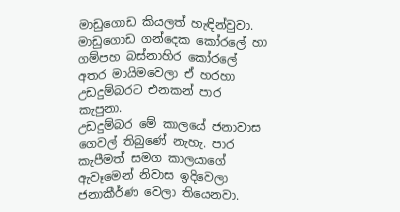මාඩුගොඩ කියලත් හැඳින්වුවා. මාඩුගොඩ ගන්දෙක කෝරලේ හා ගම්පහ බස්නාහිර කෝරලේ අතර මායිමවෙලා ඒ හරහා උඩදුම්බරට එනකන් පාර කැපුනා.
උඩදුම්බර මේ කාලයේ ජනාවාස ගෙවල් තිබුණේ නැහැ. පාර කැපීමත් සමග කාලයාගේ ඇවෑමෙන් නිවාස ඉදිවෙලා ජනාකීර්ණ වෙලා තියෙනවා.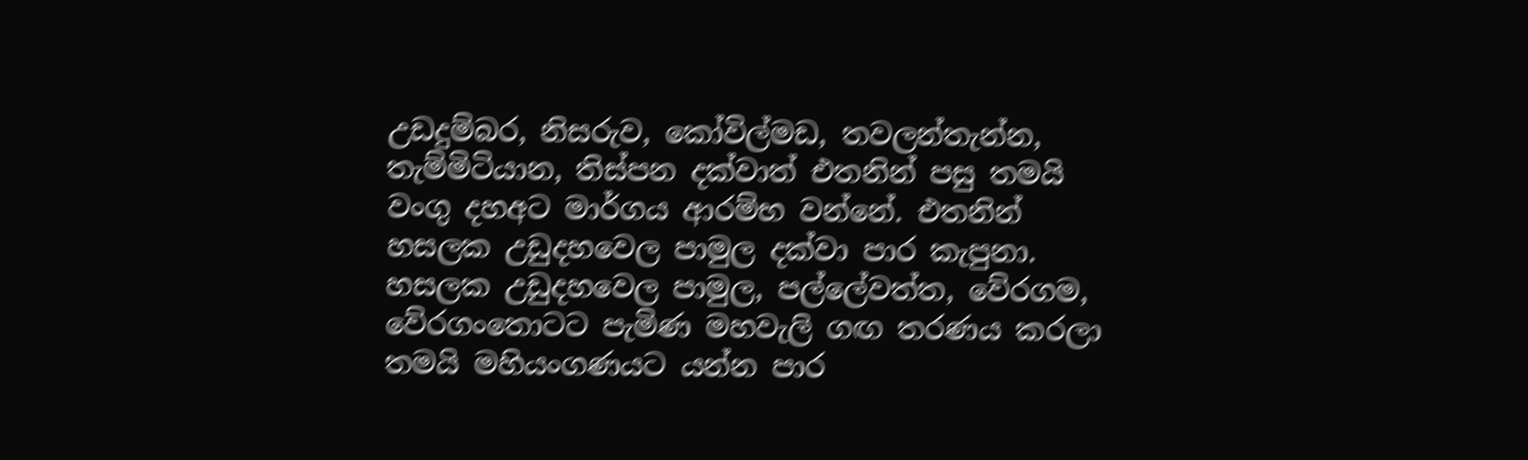උඩදුම්බර, නිසරුව, කෝවිල්මඩ, තවලන්තැන්න, තැම්මිටියාන, තිස්පන දක්වාත් එතනින් පසු තමයි වංගු දහඅට මාර්ගය ආරම්භ වන්නේ. එතනින් හසලක උඩුදහවෙල පාමුල දක්වා පාර කැපුනා. හසලක උඩුදහවෙල පාමුල, පල්ලේවත්ත, වේරගම, වේරගංතොටට පැමිණ මහවැලි ගඟ තරණය කරලා තමයි මහියංගණයට යන්න පාර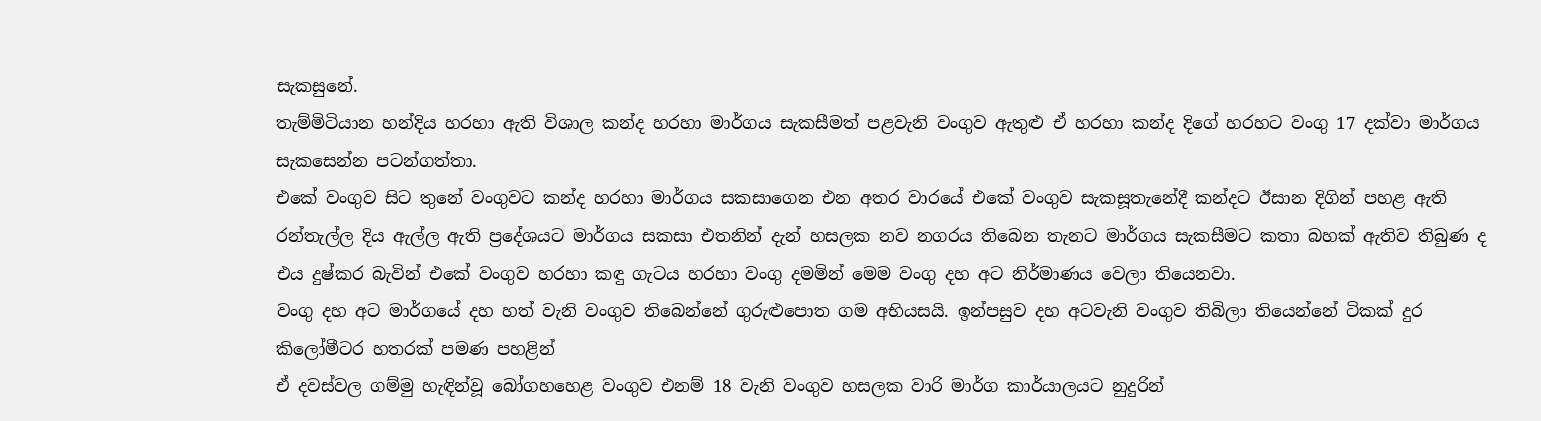සැකසුනේ.
තැම්මිටියාන හන්දිය හරහා ඇති විශාල කන්ද හරහා මාර්ගය සැකසීමත් පළවැනි වංගුව ඇතුළු ඒ හරහා කන්ද දිගේ හරහට වංගු 17 දක්වා මාර්ගය සැකසෙන්න පටන්ගත්තා.
එකේ වංගුව සිට තුනේ වංගුවට කන්ද හරහා මාර්ගය සකසාගෙන එන අතර වාරයේ එකේ වංගුව සැකසූතැනේදී කන්දට ඊසාන දිගින් පහළ ඇති රන්තැල්ල දිය ඇල්ල ඇති ප්‍රදේශයට මාර්ගය සකසා එතනින් දැන් හසලක නව නගරය තිබෙන තැනට මාර්ගය සැකසීමට කතා බහක් ඇතිව තිබුණ ද එය දුෂ්කර බැවින් එකේ වංගුව හරහා කඳු ගැටය හරහා වංගු දමමින් මෙම වංගු දහ අට නිර්මාණය වෙලා තියෙනවා.
වංගු දහ අට මාර්ගයේ දහ හත් වැනි වංගුව තිබෙන්නේ ගුරුළුපොත ගම අභියසයි. ඉන්පසුව දහ අටවැනි වංගුව තිබිලා තියෙන්නේ ටිකක් දුර කිලෝමීටර හතරක් පමණ පහළින්
ඒ දවස්වල ගම්මු හැඳින්වූ බෝගහහෙළ වංගුව එනම් 18 වැනි වංගුව හසලක වාරි මාර්ග කාර්යාලයට නුදුරින්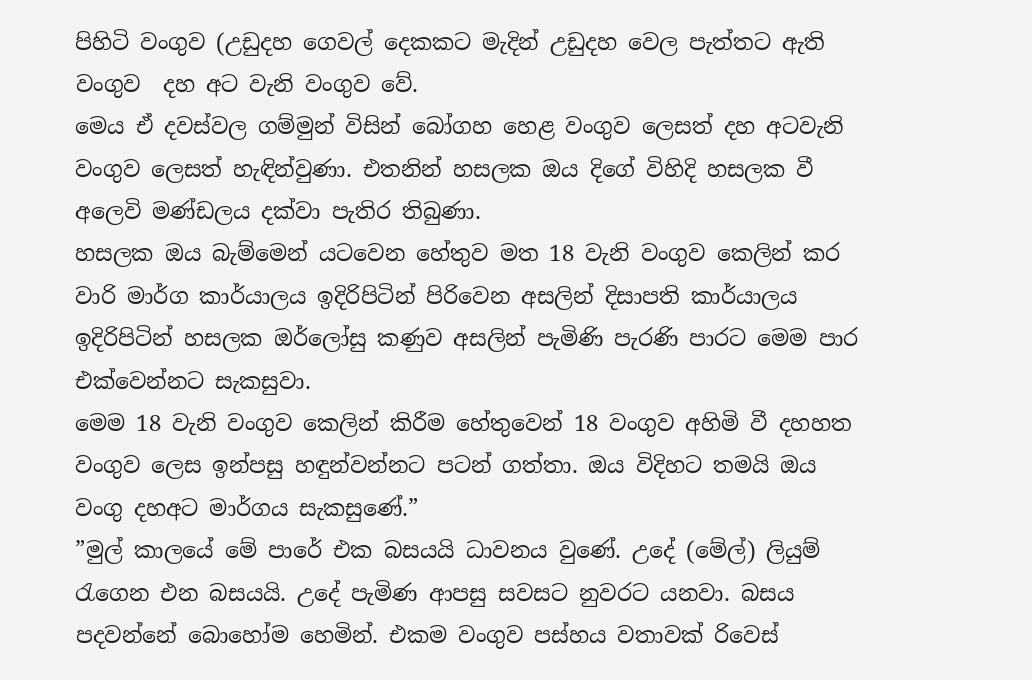පිහිටි වංගුව (උඩුදහ ගෙවල් දෙකකට මැදින් උඩුදහ වෙල පැත්තට ඇති වංගුව  දහ අට වැනි වංගුව වේ.
මෙය ඒ දවස්වල ගම්මුන් විසින් බෝගහ හෙළ වංගුව ලෙසත් දහ අටවැනි වංගුව ලෙසත් හැඳින්වුණා. එතනින් හසලක ඔය දිගේ විහිදි හසලක වී අලෙවි මණ්ඩලය දක්වා පැතිර තිබුණා.
හසලක ඔය බැම්මෙන් යටවෙන හේතුව මත 18 වැනි වංගුව කෙලින් කර වාරි මාර්ග කාර්යාලය ඉදිරිපිටින් පිරිවෙන අසලින් දිසාපති කාර්යාලය ඉදිරිපිටින් හසලක ඔර්ලෝසු කණුව අසලින් පැමිණි පැරණි පාරට මෙම පාර එක්වෙන්නට සැකසුවා.
මෙම 18 වැනි වංගුව කෙලින් කිරීම හේතුවෙන් 18 වංගුව අහිමි වී දහහත වංගුව ලෙස ඉන්පසු හඳුන්වන්නට පටන් ගත්තා. ඔය විදිහට තමයි ඔය වංගු දහඅට මාර්ගය සැකසුණේ.”
”මුල් කාලයේ මේ පාරේ එක බසයයි ධාවනය වුණේ. උදේ (මේල්) ලියුම් රැගෙන එන බසයයි. උදේ පැමිණ ආපසු සවසට නුවරට යනවා. බසය පදවන්නේ බොහෝම හෙමින්. එකම වංගුව පස්හය වතාවක් රිවෙස්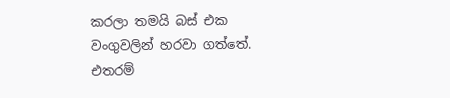කරලා තමයි බස් එක වංගුවලින් හරවා ගත්තේ. එතරම්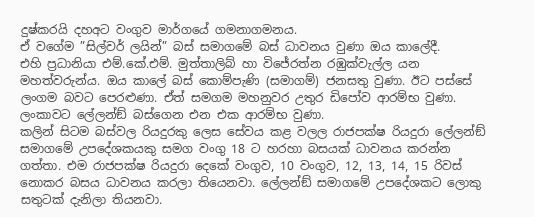දුෂ්කරයි දහඅට වංගුව මාර්ගයේ ගමනාගමනය.
ඒ වගේම ”සිල්වර් ලයින්” බස් සමාගමේ බස් ධාවනය වුණා ඔය කාලේදී.
එහි ප්‍රධානියා එම්.කේ.එම්. මුත්තාලිබ් හා විජේරත්න රඹුක්වැල්ල යන මහත්වරුන්ය. ඔය කාලේ බස් කොම්පැණි (සමාගම්) ජනසතු වුණා. ඊට පස්සේ ලංගම බවට පෙරළුණා. ඒත් සමගම මහනුවර උතුර ඩිපෝව ආරම්භ වුණා. ලංකාවට ලේලන්ඞ් බස්ගෙන එන එක ආරම්භ වුණා.
කලින් සිටම බස්වල රියදුරකු ලෙස සේවය කළ වලල රාජපක්ෂ රියදුරා ලේලන්ඞ් සමාගමේ උපදේශකයකු සමග වංගු 18 ට හරහා බසයක් ධාවනය කරන්න ගත්තා. එම රාජපක්ෂ රියදුරා දෙකේ වංගුව, 10 වංගුව, 12, 13, 14, 15 රිවස් නොකර බසය ධාවනය කරලා තියෙනවා. ලේලන්ඞ් සමාගමේ උපදේශකට ලොකු සතුටක් දැනිලා තියනවා.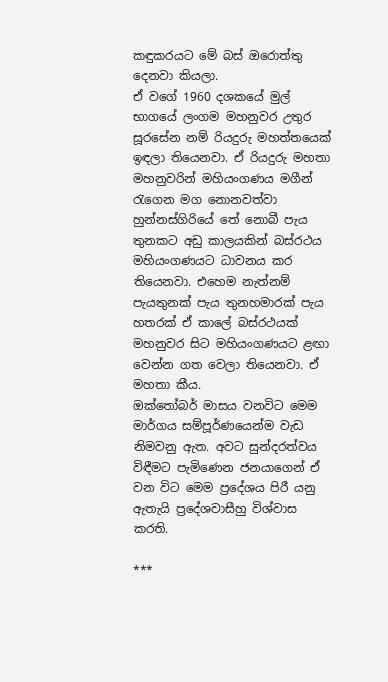කඳුකරයට මේ බස් ඔරොත්තු දෙනවා කියලා.
ඒ වගේ 1960 දශකයේ මුල් භාගයේ ලංගම මහනුවර උතුර සූරසේන නම් රියදුරු මහත්තයෙක් ඉඳලා තියෙනවා. ඒ රියදුරු මහතා මහනුවරින් මහියංගණය මගීන් රැගෙන මග නොනවත්වා හුන්නස්ගිරියේ තේ නොබී පැය තුනකට අඩු කාලයකින් බස්රථය මහියංගණයට ධාවනය කර තියෙනවා. එහෙම නැත්නම් පැයතුනක් පැය තුනහමාරක් පැය හතරක් ඒ කාලේ බස්රථයක් මහනුවර සිට මහියංගණයට ළඟා වෙන්න ගත වෙලා තියෙනවා. ඒ මහතා කීය.
ඔක්තෝබර් මාසය වනවිට මෙම මාර්ගය සම්පූර්ණයෙන්ම වැඩ නිමවනු ඇත. අවට සුන්දරත්වය විඳීමට පැමිණෙන ජනයාගෙන් ඒ වන විට මෙම ප්‍රදේශය පිරී යනු ඇතැයි ප්‍රදේශවාසීහු විශ්වාස කරති.

***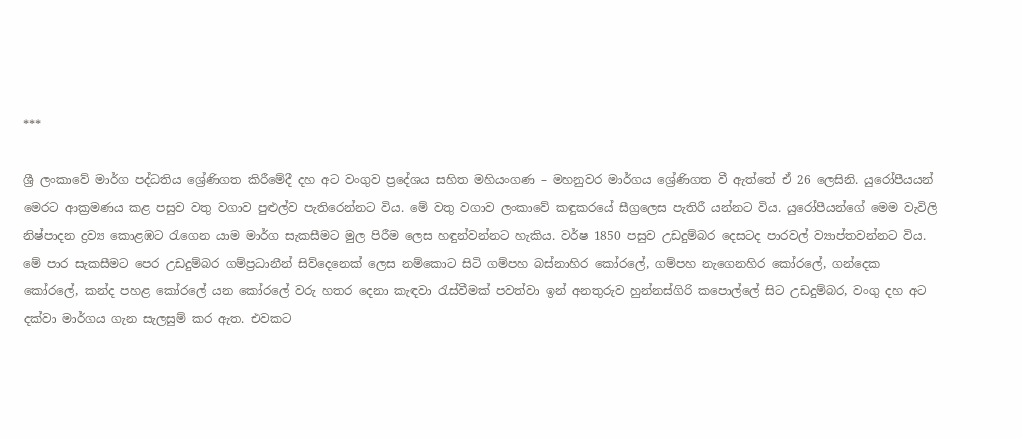***

ශ්‍රී ලංකාවේ මාර්ග පද්ධතිය ශ්‍රේණිගත කිරීමේදී දහ අට වංගුව ප්‍රදේශය සහිත මහියංගණ – මහනුවර මාර්ගය ශ්‍රේණිගත වී ඇත්තේ ඒ 26 ලෙසිනි. යුරෝපීයයන් මෙරට ආක්‍රමණය කළ පසුව වතු වගාව පුළුල්ව පැතිරෙන්නට විය. මේ වතු වගාව ලංකාවේ කඳුකරයේ සීග්‍රලෙස පැතිරී යන්නට විය. යුරෝපීයන්ගේ මෙම වැවිලි නිෂ්පාදන ද්‍රව්‍ය කොළඹට රැගෙන යාම මාර්ග සැකසීමට මුල පිරීම ලෙස හඳුන්වන්නට හැකිය. වර්ෂ 1850 පසුව උඩදුම්බර දෙසටද පාරවල් ව්‍යාප්තවන්නට විය.
මේ පාර සැකසීමට පෙර උඩදුම්බර ගම්ප්‍රධානීන් සිව්දෙනෙක් ලෙස නම්කොට සිටි ගම්පහ බස්නාහිර කෝරලේ, ගම්පහ නැගෙනහිර කෝරලේ, ගන්දෙක කෝරලේ, කන්ද පහළ කෝරලේ යන කෝරලේ වරු හතර දෙනා කැඳවා රැස්වීමක් පවත්වා ඉන් අනතුරුව හුන්නස්ගිරි කපොල්ලේ සිට උඩදුම්බර, වංගු දහ අට දක්වා මාර්ගය ගැන සැලසුම් කර ඇත. එවකට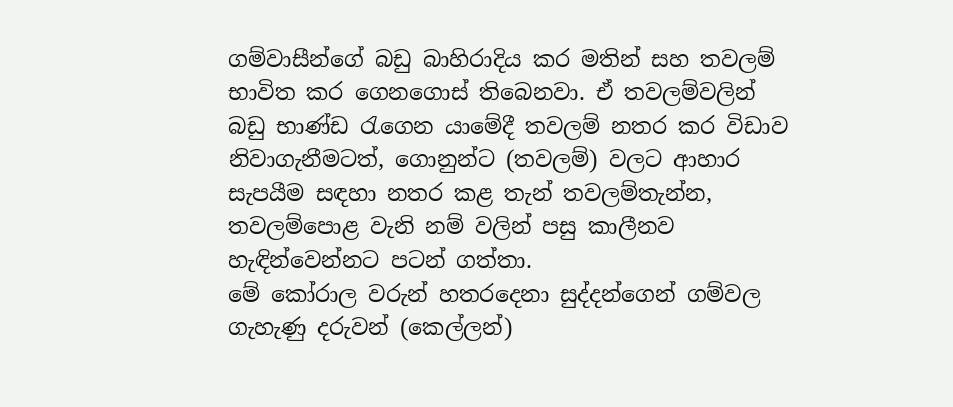ගම්වාසීන්ගේ බඩු බාහිරාදිය කර මතින් සහ තවලම් භාවිත කර ගෙනගොස් තිබෙනවා. ඒ තවලම්වලින් බඩු භාණ්ඩ රැගෙන යාමේදී තවලම් නතර කර විඩාව නිවාගැනීමටත්, ගොනුන්ට (තවලම්) වලට ආහාර සැපයීම සඳහා නතර කළ තැන් තවලම්තැන්න, තවලම්පොළ වැනි නම් වලින් පසු කාලීනව හැඳින්වෙන්නට පටන් ගත්තා.
මේ කෝරාල වරුන් හතරදෙනා සුද්දන්ගෙන් ගම්වල ගැහැණු දරුවන් (කෙල්ලන්)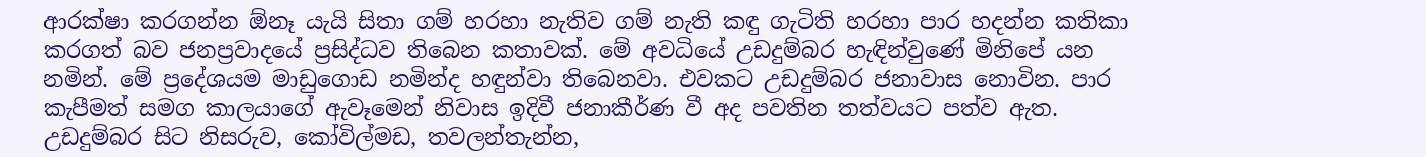ආරක්ෂා කරගන්න ඕනෑ යැයි සිතා ගම් හරහා නැතිව ගම් නැති කඳු ගැටිති හරහා පාර හදන්න කතිකා කරගත් බව ජනප්‍රවාදයේ ප්‍රසිද්ධව තිබෙන කතාවක්. මේ අවධියේ උඩදුම්බර හැඳින්වුණේ මිනිපේ යන නමින්. මේ ප්‍රදේශයම මාඩුගොඩ නමින්ද හඳුන්වා තිබෙනවා. එවකට උඩදුම්බර ජනාවාස නොවින. පාර කැපීමත් සමග කාලයාගේ ඇවෑමෙන් නිවාස ඉදිවී ජනාකීර්ණ වී අද පවතින තත්වයට පත්ව ඇත. උඩදුම්බර සිට නිසරුව, කෝවිල්මඩ, තවලන්තැන්න,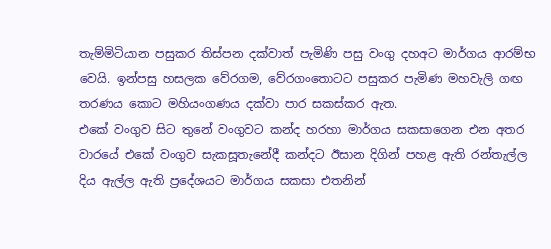තැම්මිටියාන පසුකර තිස්පන දක්වාත් පැමිණි පසු වංගු දහඅට මාර්ගය ආරම්භ වෙයි. ඉන්පසු හසලක වේරගම, වේරගංතොටට පසුකර පැමිණ මහවැලි ගඟ තරණය කොට මහියංගණය දක්වා පාර සකස්කර ඇත.
එකේ වංගුව සිට තුනේ වංගුවට කන්ද හරහා මාර්ගය සකසාගෙන එන අතර වාරයේ එකේ වංගුව සැකසූතැනේදී කන්දට ඊසාන දිගින් පහළ ඇති රන්තැල්ල දිය ඇල්ල ඇති ප්‍රදේශයට මාර්ගය සකසා එතනින්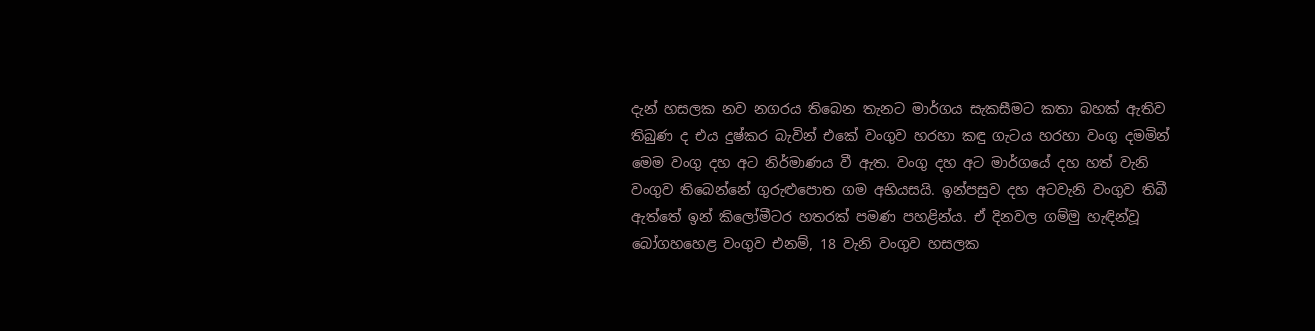දැන් හසලක නව නගරය තිබෙන තැනට මාර්ගය සැකසීමට කතා බහක් ඇතිව තිබුණ ද එය දුෂ්කර බැවින් එකේ වංගුව හරහා කඳු ගැටය හරහා වංගු දමමින් මෙම වංගු දහ අට නිර්මාණය වී ඇත. වංගු දහ අට මාර්ගයේ දහ හත් වැනි වංගුව තිබෙන්නේ ගුරුළුපොත ගම අභියසයි. ඉන්පසුව දහ අටවැනි වංගුව තිබී ඇත්තේ ඉන් කිලෝමීටර හතරක් පමණ පහළින්ය. ඒ දිනවල ගම්මු හැඳින්වූ බෝගහහෙළ වංගුව එනම්, 18 වැනි වංගුව හසලක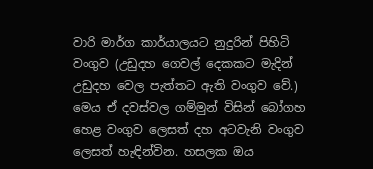වාරි මාර්ග කාර්යාලයට නුදුරින් පිහිටි වංගුව (උඩුදහ ගෙවල් දෙකකට මැදින් උඩුදහ වෙල පැත්තට ඇති වංගුව වේ.) මෙය ඒ දවස්වල ගම්මුන් විසින් බෝගහ හෙළ වංගුව ලෙසත් දහ අටවැනි වංගුව ලෙසත් හැඳින්වින. හසලක ඔය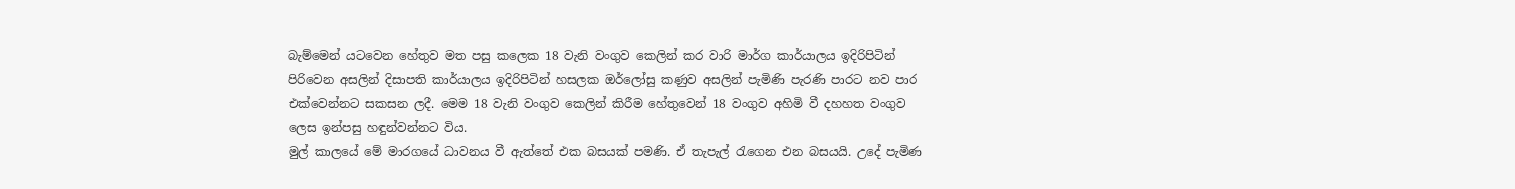බැම්මෙන් යටවෙන හේතුව මත පසු කලෙක 18 වැනි වංගුව කෙලින් කර වාරි මාර්ග කාර්යාලය ඉදිරිපිටින් පිරිවෙන අසලින් දිසාපති කාර්යාලය ඉදිරිපිටින් හසලක ඔර්ලෝසු කණුව අසලින් පැමිණි පැරණි පාරට නව පාර එක්වෙන්නට සකසන ලදී. මෙම 18 වැනි වංගුව කෙලින් කිරීම හේතුවෙන් 18 වංගුව අහිමි වී දහහත වංගුව ලෙස ඉන්පසු හඳුන්වන්නට විය.
මුල් කාලයේ මේ මාරගයේ ධාවනය වී ඇත්තේ එක බසයක් පමණි. ඒ තැපැල් රැගෙන එන බසයයි. උදේ පැමිණ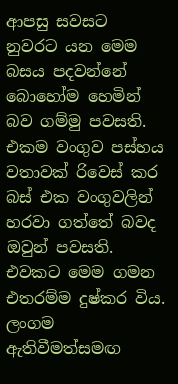ආපසු සවසට නුවරට යන මෙම බසය පදවන්නේ බොහෝම හෙමින් බව ගම්මු පවසති. එකම වංගුව පස්හය වතාවක් රිවෙස් කර බස් එක වංගුවලින් හරවා ගත්තේ බවද ඔවුන් පවසති. එවකට මෙම ගමන එතරම්ම දුෂ්කර විය.
ලංගම ඇතිවීමත්සමඟ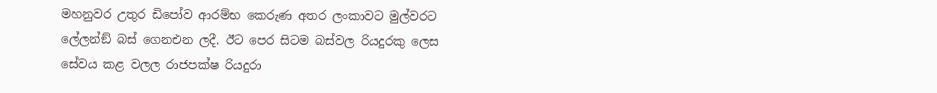මහනුවර උතුර ඩිපෝව ආරම්භ කෙරුණ අතර ලංකාවට මුල්වරට ලේලන්ඞ් බස් ගෙනඑන ලදී. ඊට පෙර සිටම බස්වල රියදුරකු ලෙස සේවය කළ වලල රාජපක්ෂ රියදුරා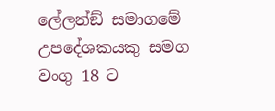ලේලන්ඞ් සමාගමේ උපදේශකයකු සමග වංගු 18 ට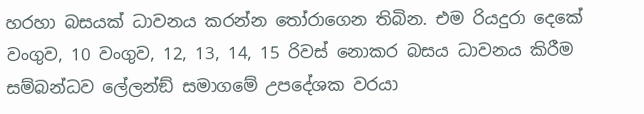හරහා බසයක් ධාවනය කරන්න තෝරාගෙන තිබින. එම රියදුරා දෙකේ වංගුව, 10 වංගුව, 12, 13, 14, 15 රිවස් නොකර බසය ධාවනය කිරීම සම්බන්ධව ලේලන්ඞ් සමාගමේ උපදේශක වරයා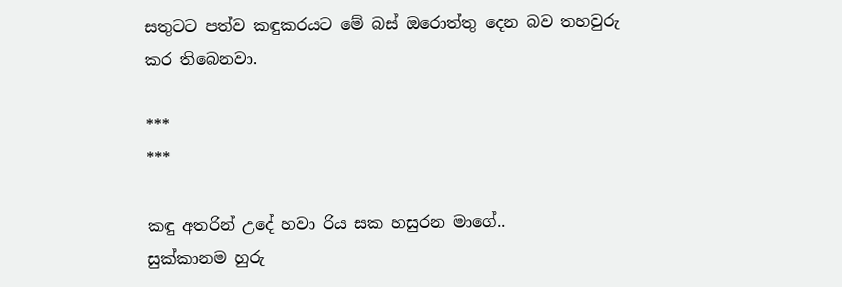සතුටට පත්ව කඳුකරයට මේ බස් ඔරොත්තු දෙන බව තහවුරු කර තිබෙනවා.

***
***

කඳු අතරින් උදේ හවා රිය සක හසුරන මාගේ..
සුක්කානම හුරු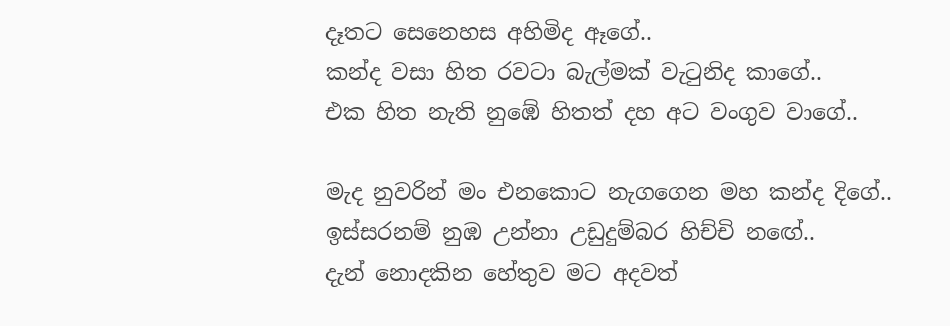දෑතට සෙනෙහස අහිමිද ඈගේ..
කන්ද වසා හිත රවටා බැල්මක් වැටුනිද කාගේ..
එක හිත නැති නුඹේ හිතත් දහ අට වංගුව වාගේ..

මැද නුවරින් මං එනකොට නැගගෙන මහ කන්ද දිගේ..
ඉස්සරනම් නුඹ උන්නා උඩුදුම්බර හිච්චි නඟේ..
දැන් නොදකින හේතුව මට අදවත්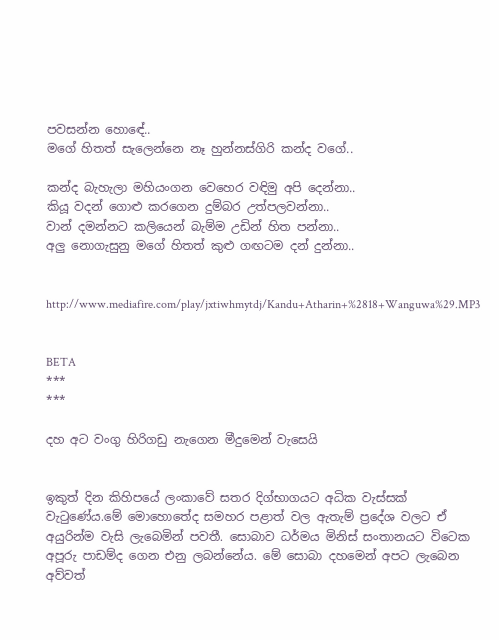පවසන්න හොඳේ..
මගේ හිතත් සැලෙන්නෙ නෑ හුන්නස්ගිරි කන්ද වගේ..

කන්ද බැහැලා මහියංගන වෙහෙර වඳිමු අපි දෙන්නා..
කියූ වදන් ගොළු කරගෙන දුම්බර උත්පලවන්නා..
වාන් දමන්නට කලියෙන් බැම්ම උඩින් හිත පන්නා..
අලු නොගැසුනු මගේ හිතත් කුළු ගඟටම දන් දුන්නා..


http://www.mediafire.com/play/jxtiwhmytdj/Kandu+Atharin+%2818+Wanguwa%29.MP3


BETA
***
***

දහ අට වංගු හිරිගඩු නැගෙන මීදුමෙන් වැසෙයි


ඉකුත් දින කිහිපයේ ලංකාවේ සතර දිග්භාගයට අධික වැස්සක් වැටුණේය.මේ මොහොතේද සමහර පළාත් වල ඇතැම් ප්‍රදේශ වලට ඒ අයුරින්ම වැසි ලැබෙමින් පවතී. සොබාව ධර්මය මිනිස් සංතානයට විටෙක අපූරු පාඩම්ද ගෙන එනු ලබන්නේය. මේ සොබා දහමෙන් අපට ලැබෙන අව්වත්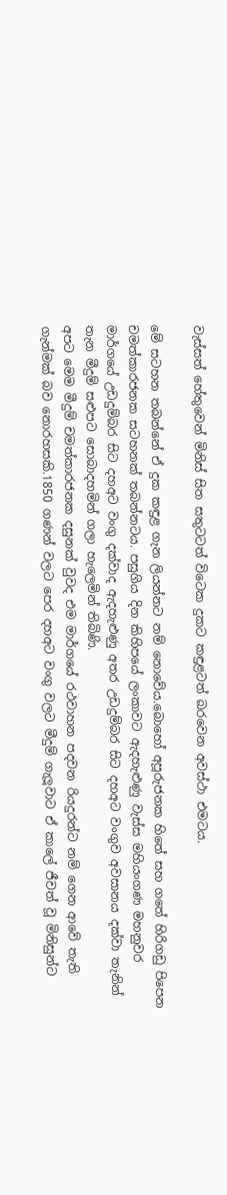වැස්සත් හේතුවෙන් මිනිස් සිත සතුටටත් විටෙක දුකට කඳුළටත් බරවෙන අවස්ථා එමටය.

මේ සටහන තබන්නේ ඒ දුක කඳුළ ගැන ලියන්නට නම් නොවේය.බොහෝ අපූරුජනක හිතේ සහ ගතේ හිරිගඩු පිපෙන චමත්කාරජනක සටහනක් තබන්නටය. පසුගිය දින කිහිපයේ ලංකාවට ඇදහැළුණු වැස්ස මහියංගණ මහනුවර මාර්ගයේ උඩදුම්බර සිට දහඅට වංගු දක්වාද ඇදහැළුණු අතර උඩදුම්බර සිට දහඅට වංගුව අවසානය දක්වා තැනින් තැන මීදුම් සළුපට සොබාදහමින් ගලා හැලෙමින් තිබිණි.
අපට මෙම මීදුම් චමත්කාරජනක දසුනක් වුවද එම මාර්ගයේ රථවාහන පදවන රියදුරන්ට නම් ගෙන ආවේ තැති ගැන්මක් බව නොරහසකි.1850 ගණන් වලට පෙර දහඅට වංගු වලට මීදුම් ගැලූවාට ඒ කාලේ ජීවත් වූ මිනිසුන්ට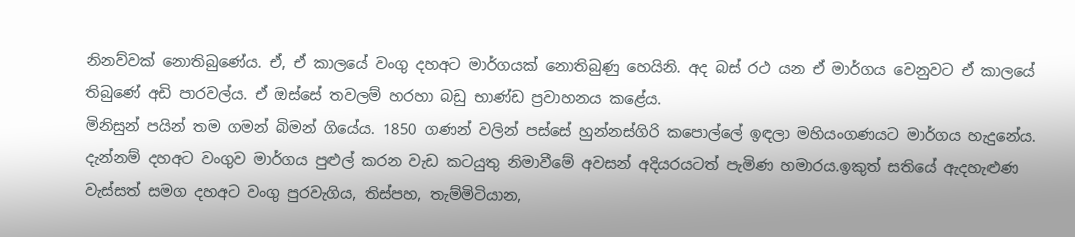නිනව්වක් නොතිබුණේය. ඒ, ඒ කාලයේ වංගු දහඅට මාර්ගයක් නොතිබුණු හෙයිනි. අද බස් රථ යන ඒ මාර්ගය වෙනුවට ඒ කාලයේ තිබුණේ අඩි පාරවල්ය. ඒ ඔස්සේ තවලම් හරහා බඩු භාණ්ඩ ප්‍රවාහනය කළේය.
මිනිසුන් පයින් තම ගමන් බිමන් ගියේය. 1850 ගණන් වලින් පස්සේ හුන්නස්ගිරි කපොල්ලේ ඉඳලා මහියංගණයට මාර්ගය හැදුනේය. දැන්නම් දහඅට වංගුව මාර්ගය පුළුල් කරන වැඩ කටයුතු නිමාවීමේ අවසන් අදියරයටත් පැමිණ හමාරය.ඉකුත් සතියේ ඇදහැළුණ වැස්සත් සමග දහඅට වංගු පුරවැගිය, තිස්පහ, තැම්මිටියාන,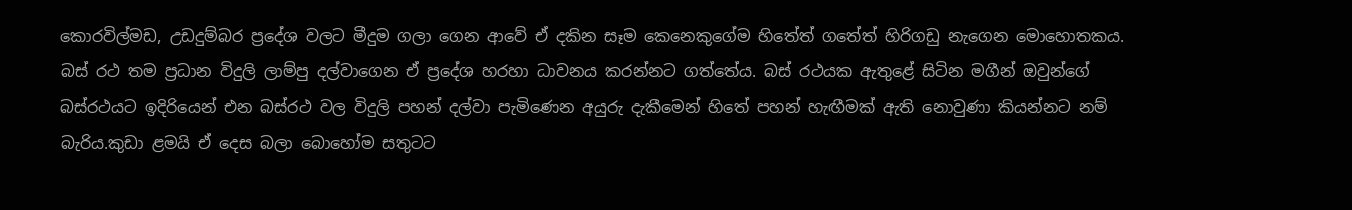කොරවිල්මඩ, උඩදුම්බර ප්‍රදේශ වලට මීදුම ගලා ගෙන ආවේ ඒ දකින සෑම කෙනෙකුගේම හිතේත් ගතේත් හිරිගඩු නැගෙන මොහොතකය.
බස් රථ තම ප්‍රධාන විදුලි ලාම්පු දල්වාගෙන ඒ ප්‍රදේශ හරහා ධාවනය කරන්නට ගත්තේය. බස් රථයක ඇතුළේ සිටින මගීන් ඔවුන්ගේ බස්රථයට ඉදිරියෙන් එන බස්රථ වල විදුලි පහන් දල්වා පැමිණෙන අයුරු දැකීමෙන් හිතේ පහන් හැඟීමක් ඇති නොවුණා කියන්නට නම් බැරිය.කුඩා ළමයි ඒ දෙස බලා බොහෝම සතුටට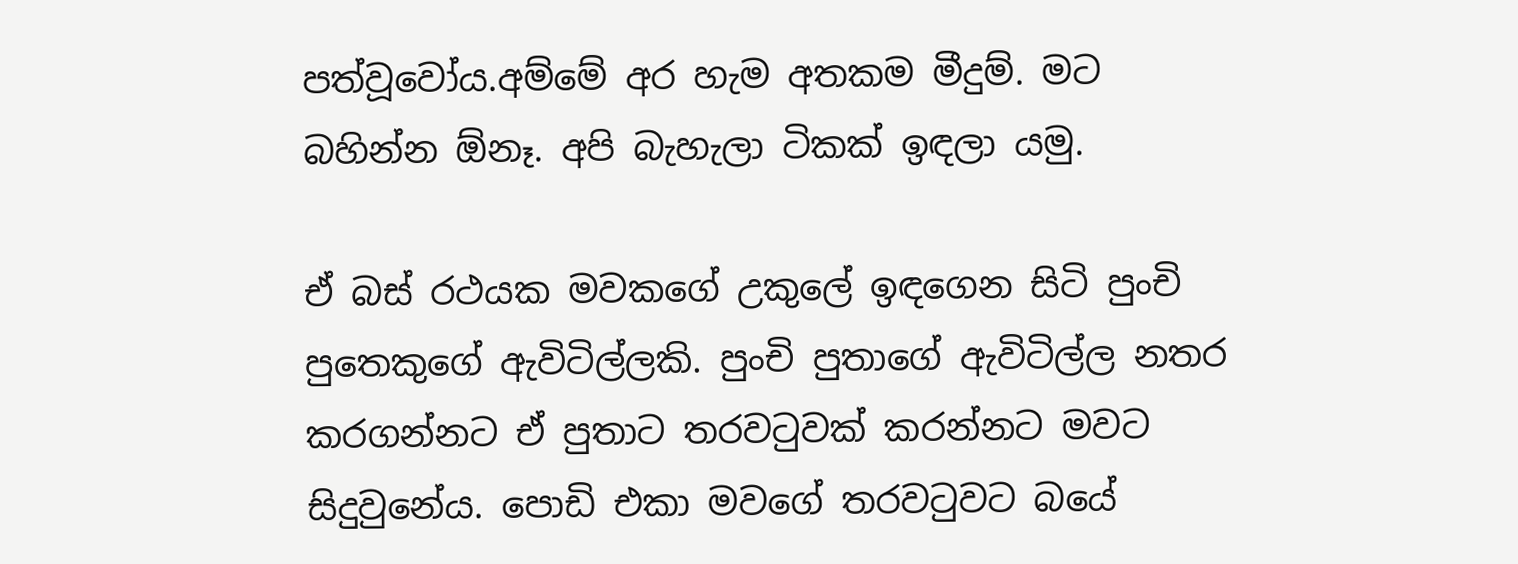පත්වූවෝය.අම්මේ අර හැම අතකම මීදුම්. මට බහින්න ඕනෑ. අපි බැහැලා ටිකක් ඉඳලා යමු.

ඒ බස් රථයක මවකගේ උකුලේ ඉඳගෙන සිටි පුංචි පුතෙකුගේ ඇවිටිල්ලකි. පුංචි පුතාගේ ඇවිටිල්ල නතර කරගන්නට ඒ පුතාට තරවටුවක් කරන්නට මවට සිදුවුනේය. පොඩි එකා මවගේ තරවටුවට බයේ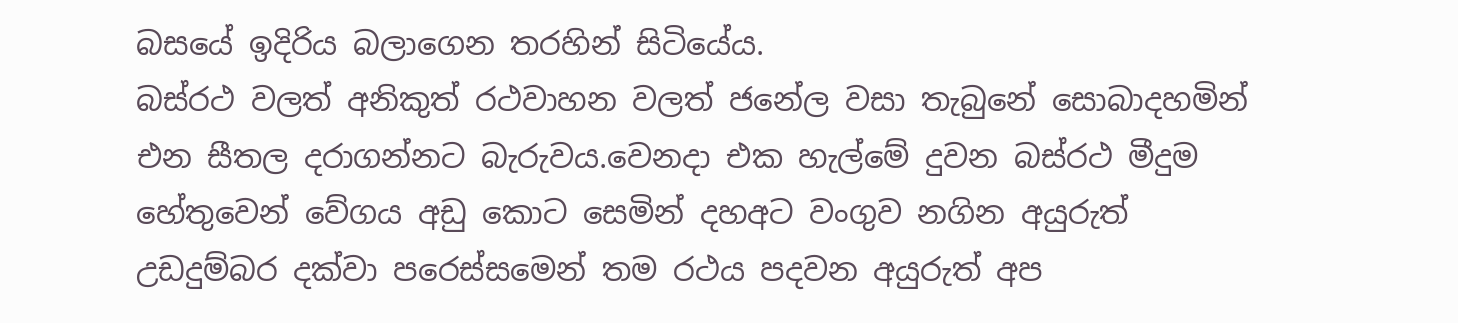බසයේ ඉදිරිය බලාගෙන තරහින් සිටියේය.
බස්රථ වලත් අනිකුත් රථවාහන වලත් ජනේල වසා තැබුනේ සොබාදහමින් එන සීතල දරාගන්නට බැරුවය.වෙනදා එක හැල්මේ දුවන බස්රථ මීදුම හේතුවෙන් වේගය අඩු කොට සෙමින් දහඅට වංගුව නගින අයුරුත් උඩදුම්බර දක්වා පරෙස්සමෙන් තම රථය පදවන අයුරුත් අප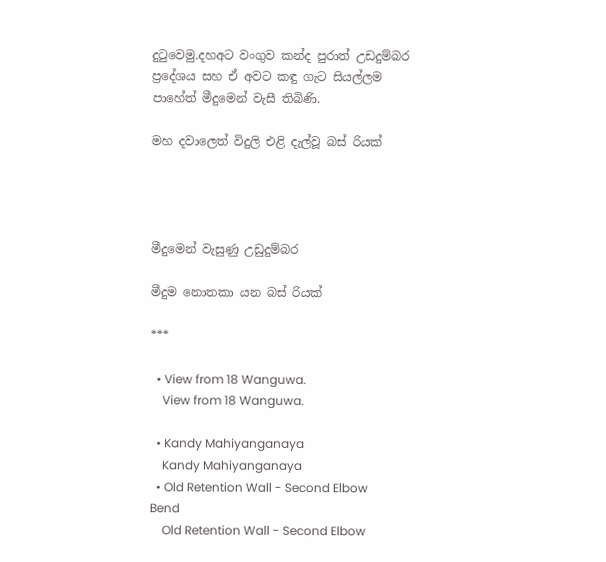දුටුවෙමු.දහඅට වංගුව කන්ද පුරාත් උඩදුම්බර ප්‍රදේශය සහ ඒ අවට කඳු ගැට සියල්ලම පාහේත් මීදුමෙන් වැසී තිබිණි.

මහ දවාලෙත් විදුලි එළි දැල්වූ බස් රියක්




මීදුමෙන් වැසුණු උඩුදුම්බර

මීදුම නොතකා යන බස් රියක්

***

  • View from 18 Wanguwa.
    View from 18 Wanguwa.

  • Kandy Mahiyanganaya
    Kandy Mahiyanganaya
  • Old Retention Wall - Second Elbow Bend
    Old Retention Wall - Second Elbow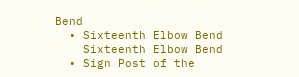Bend
  • Sixteenth Elbow Bend
    Sixteenth Elbow Bend
  • Sign Post of the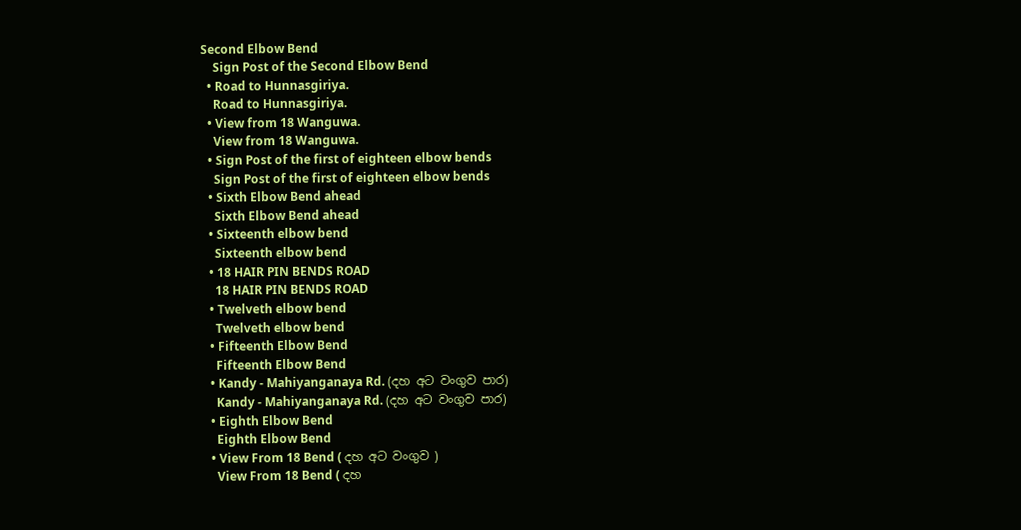Second Elbow Bend
    Sign Post of the Second Elbow Bend
  • Road to Hunnasgiriya.
    Road to Hunnasgiriya.
  • View from 18 Wanguwa.
    View from 18 Wanguwa.
  • Sign Post of the first of eighteen elbow bends
    Sign Post of the first of eighteen elbow bends
  • Sixth Elbow Bend ahead
    Sixth Elbow Bend ahead
  • Sixteenth elbow bend
    Sixteenth elbow bend
  • 18 HAIR PIN BENDS ROAD
    18 HAIR PIN BENDS ROAD
  • Twelveth elbow bend
    Twelveth elbow bend
  • Fifteenth Elbow Bend
    Fifteenth Elbow Bend
  • Kandy - Mahiyanganaya Rd. (දහ අට වංගුව පාර)
    Kandy - Mahiyanganaya Rd. (දහ අට වංගුව පාර)
  • Eighth Elbow Bend
    Eighth Elbow Bend
  • View From 18 Bend ( දහ අට වංගුව )
    View From 18 Bend ( දහ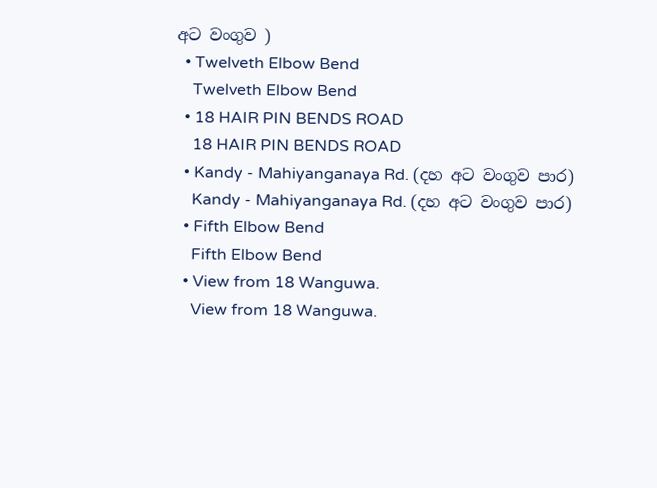අට වංගුව )
  • Twelveth Elbow Bend
    Twelveth Elbow Bend
  • 18 HAIR PIN BENDS ROAD
    18 HAIR PIN BENDS ROAD
  • Kandy - Mahiyanganaya Rd. (දහ අට වංගුව පාර)
    Kandy - Mahiyanganaya Rd. (දහ අට වංගුව පාර)
  • Fifth Elbow Bend
    Fifth Elbow Bend
  • View from 18 Wanguwa.
    View from 18 Wanguwa.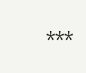***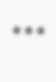***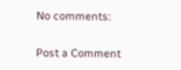No comments:

Post a Comment